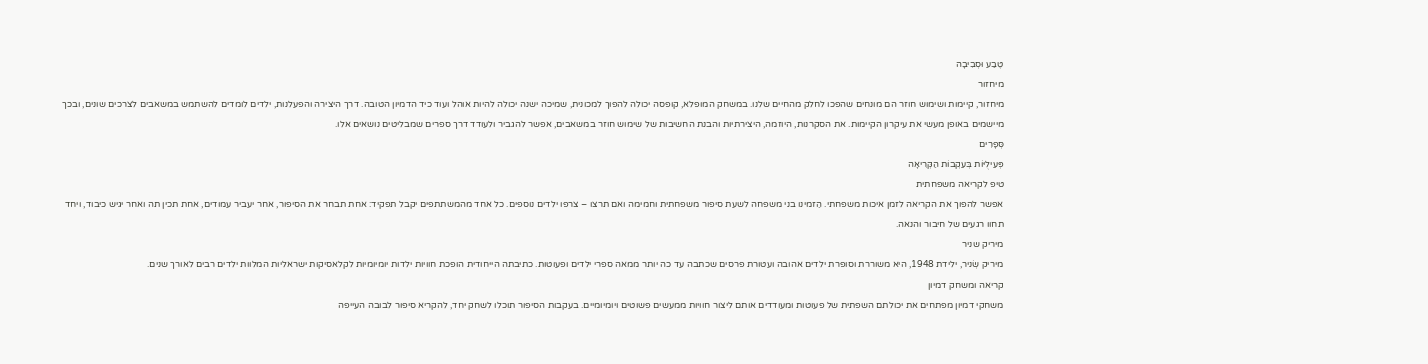טֶבַע וּסְבִיבָה
מיחזור
מיחזור, קיימות ושימוש חוזר הם מונחים שהפכו לחלק מהחיים שלנו. במשחק המופלא, קופסה יכולה להפוך למכונית, שמיכה ישנה יכולה להיות אוהל ועוד כיד הדמיון הטובה. דרך היצירה והפעלנות, ילדים לומדים להשתמש במשאבים לצרכים שונים, ובכך מיישמים באופן מעשי את עיקרון הקיימות. את הסקרנות, היוזמה, היצירתיות והבנת החשיבות של שימוש חוזר במשאבים, אפשר להגביר ולעודד דרך ספרים שמבליטים נושאים אלו.
סְּפָרִים
פְּעִילֻיּוֹת בְּעִקְבוֹת הַקְּרִיאָה
טיפ לקריאה משפחתית
אפשר להפוך את הקריאה לזמן איכות משפחתי. הַזמינו בני משפחה לשעת סיפור משפחתית וחמימה ואם תרצו – צרפו ילדים נוספים. כל אחד מהמשתתפים יקבל תפקיד: אחת תבחר את הסיפור, אחר יעביר עמודים, אחת תכין תה ואחר יגיש כיבוד, ויחד תחוו רגעים של חיבור והנאה.
מיריק שניר
מיריק שְׂניר, ילידת 1948, היא משוררת וסופרת ילדים אהובה ועטורת פרסים שכתבה עד כה יותר ממאה ספרי ילדים ופעוטות. כתיבתה הייחודית הופכת חוויות ילדות יומיומיות לקלאסיקות ישראליות המלוות ילדים רבים לאורך שנים.
קריאה ומשחק דמיון
משחקי דמיון מפתחים את יכולתם השפתית של פעוטות ומעודדים אותם ליצור חוויות ממעשים פשוטים ויומיומיים. בעקבות הסיפור תוכלו לשחק יחד, להקריא סיפור לבובה העייפה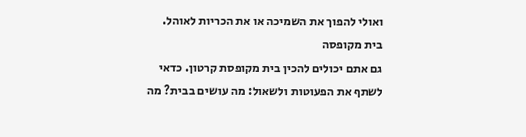ואולי להפוך את השמיכה או את הכריות לאוהל.
בית מקופסה
גם אתם יכולים להכין בית מקופסת קרטון. כדאי לשתף את הפעוטות ולשאול: מה עושים בבית? מה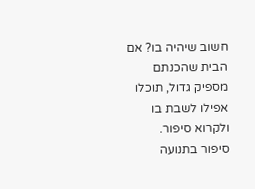חשוב שיהיה בו? אם הבית שהכנתם מספיק גדול, תוכלו אפילו לשבת בו ולקרוא סיפור.
סיפור בתנועה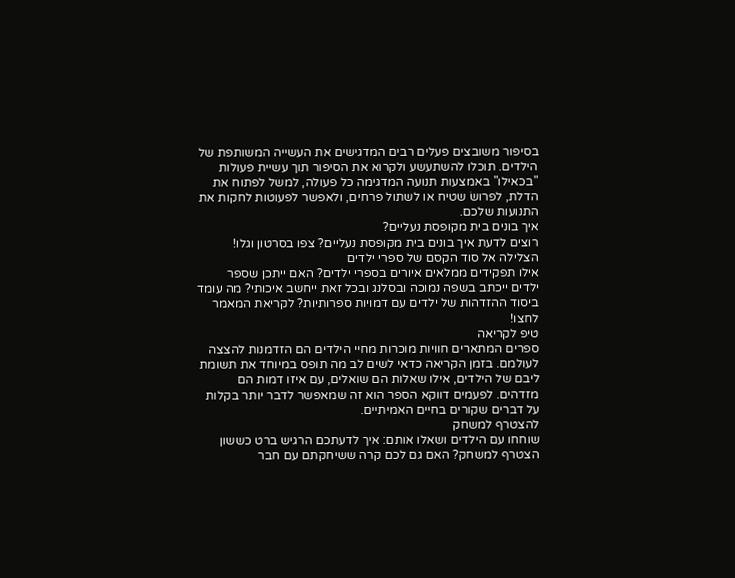בסיפור משובצים פעלים רבים המדגישים את העשייה המשותפת של הילדים. תוכלו להשתעשע ולקרוא את הסיפור תוך עשיית פעולות "בכאילו" באמצעות תנועה המדגימה כל פעולה, למשל לפתוח את הדלת, לפרושׂ שטיח או לשתול פרחים, ולאפשר לפעוטות לחקות את התנועות שלכם.
איך בונים בית מקופסת נעליים?
רוצים לדעת איך בונים בית מקופסת נעליים? צפו בסרטון וגלו!
הצלילה אל סוד הקסם של ספרי ילדים
אילו תפקידים ממלאים איורים בספרי ילדים? האם ייתכן שספר ילדים ייכתב בשפה נמוכה ובסלנג ובכל זאת ייחשב איכותי? מה עומד ביסוד ההזדהות של ילדים עם דמויות ספרותיות? לקריאת המאמר לחצו!
טיפ לקריאה
ספרים המתארים חוויות מוכרות מחיי הילדים הם הזדמנות להצצה לעולמם. בזמן הקריאה כדאי לשים לב מה תופס במיוחד את תשומת ליבם של הילדים, אילו שאלות הם שואלים, עם איזו דמות הם מזדהים. לפעמים דווקא הספר הוא זה שמאפשר לדבר יותר בקלות על דברים שקורים בחיים האמיתיים.
להצטרף למשחק
שוחחו עם הילדים ושאלו אותם: איך לדעתכם הרגיש ברט כששון הצטרף למשחק? האם גם לכם קרה ששיחקתם עם חבר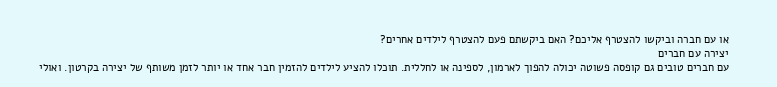או עם חברה וביקשו להצטרף אליכם? האם ביקשתם פעם להצטרף לילדים אחרים?
יצירה עם חברים
עם חברים טובים גם קופסה פשוטה יכולה להפוך לארמון, לספינה או לחללית. תוכלו להציע לילדים להזמין חבר אחד או יותר לזמן משותף של יצירה בקרטון. ואולי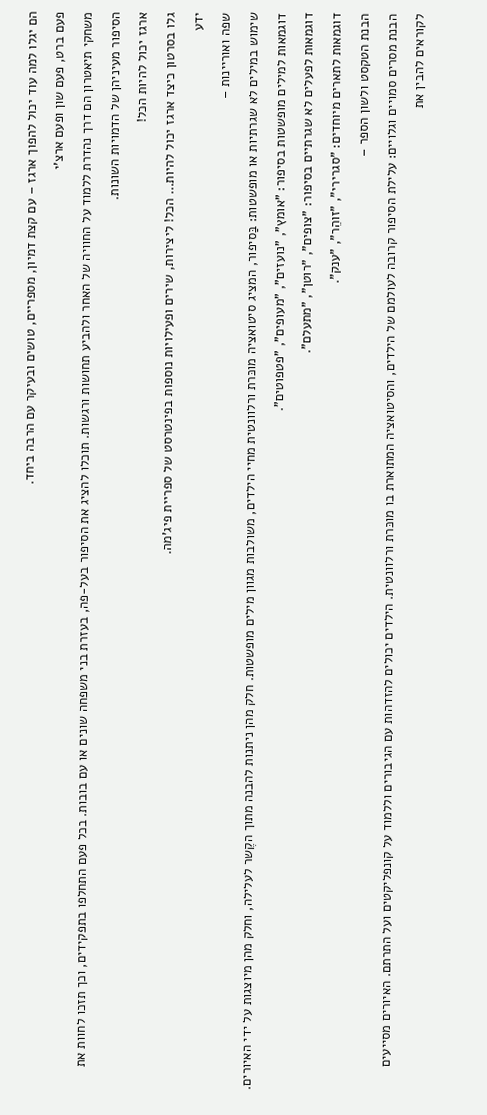הם יגלו למה עוד יכול להפוך ארגז – עם קצת דמיון, מספריים, טושים ובעיקר עם הרבה ביחד.
פעם ברט, פעם שון ופעם ארצ'י
משחקי תיאטרון הם דרך נהדרת ללמוד על החוויה של האחר ולהביע תחושות ורגשות. תוכלו להציג את הסיפור בעל-פה, בעזרת בני משפחה שונים או עם בובות. בכל פעם התחלפו בתפקידים, וכך תזכו לחוות את הסיפור מעיניהן של הדמויות השונות.
ארגז יכול להיות הכל!
גלו בסרטון כיצד ארגז יכול להיות… הכל! ליצירות, שירים ופעילויות נוספות בפינטרסט של ספריית פיג'מה.
ידע
שפה ואוריינות –
שימוש במילים לא שגרתיות או מופשטות: בַּסיפור, המציג סיטואציה מוכּרת ורלוונטית מחיי הילדים, משולבות מגוון מילים מופשטות. חלק מהן ניתנות להבנה מתוך הקֶשר לעלילה, וחלק מהן מיוצגות על ידי האיורים. דוגמאות למילים מופשטות בסיפור: "אומץ", "נועזים", "מעופים", "פטפוטים".
דוגמאות לפעלים לא שגרתיים בסיפור: "צופים", "רוטן", "מתעלם".
דוגמאות לתארים מיוחדים: "סגרירי", "זוהֵר", "ענק".
הבנת הטקסט ולשון הספר –
הבנת מסרים סמויים וגלויים: עלילת הסיפור קרובה לעולמם של הילדים, והסיטואציה המתוארת בו מוכּרת ורלוונטית. הילדים יכולים להזדהות עם הגיבורים וללמוד על קונפליקטים ועל התרתם. האיורים מסייעים לקוראים להבין את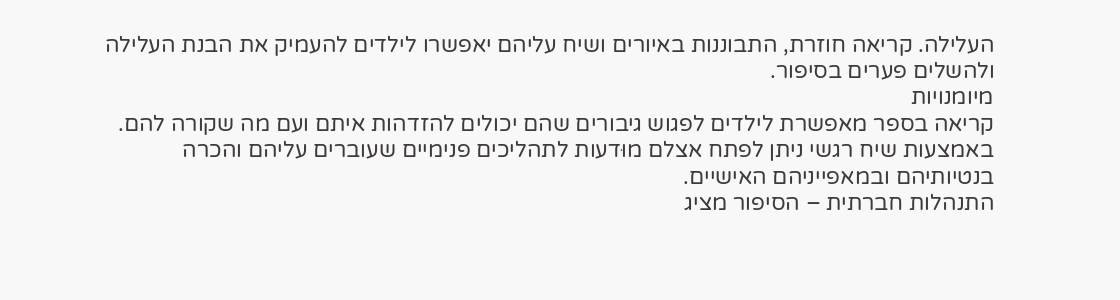העלילה. קריאה חוזרת, התבוננות באיורים ושיח עליהם יאפשרו לילדים להעמיק את הבנת העלילה ולהשלים פערים בסיפור.
מיומנויות
קריאה בספר מאפשרת לילדים לפגוש גיבורים שהם יכולים להזדהות איתם ועם מה שקורה להם. באמצעות שיח רגשי ניתן לפתח אצלם מוּדעות לתהליכים פנימיים שעוברים עליהם והכרה בנטיותיהם ובמאפייניהם האישיים.
התנהלות חברתית – הסיפור מציג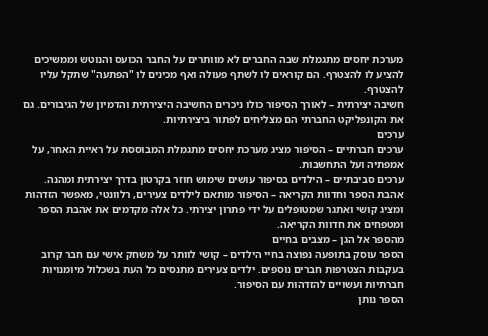מערכת יחסים מתגמלת שבה החברים לא מוותרים על החבר הכועס והנוטש וממשיכים להציע לו להצטרף. הם קוראים לו לשתף פעולה ואף מכינים לו "הפתעה" שתקל עליו להצטרף.
חשיבה יצירתית – לאורך הסיפור כולו ניכרים החשיבה היצירתית והדמיון של הגיבורים. גם את הקונפליקט החברתי הם מצליחים לפתור ביצירתיות.
ערכים
ערכים חברתיים – הסיפור מציג מערכת יחסים מתגמלת המבוססת על ראיית האחר, על אמפתיה ועל התחשבות.
ערכים סביבתיים – הילדים בסיפור עושים שימוש חוזר בקרטון בדרך יצירתית ומהנה.
אהבת הספר וחדוות הקריאה – הסיפור מותאם לילדים צעירים, רלוונטי, מאפשר הזדהות ומציג קושי ואתגר שמטופלים על ידי פתרון יצירתי. כל אלה מקדמים את אהבת הספר ומטפחים את חדוות הקריאה.
מהספר אל הגן – מצבים בחיים
הספר עוסק בתופעה נפוצה בחיי הילדים – קושי לוותר על משחק אישי עם חבר קרוב בעקבות הצטרפות חברים נוספים. ילדים צעירים מתנסים כל העת בשכלול מיומנויות חברתיות ועשויים להזדהות עם הסיפור.
הספר נותן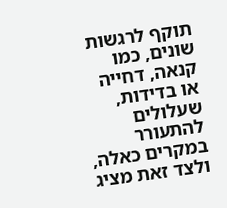תוקף לרגשות שונים, כמו קנאה, דחייה או בדידות, שעלולים להתעורר במקרים כאלה, ולצד זאת מציג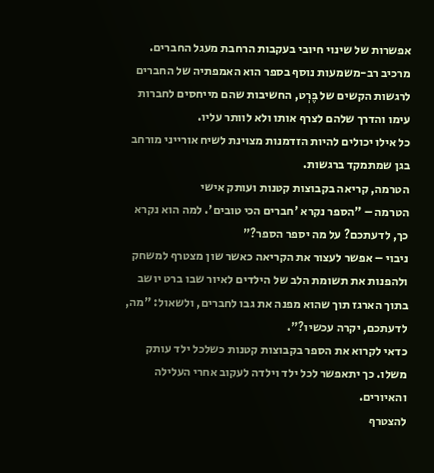אפשרות של שינוי חיובי בעקבות הרחבת מעגל החברים.
מרכיב רב-משמעות נוסף בספר הוא האמפתיה של החברים לרגשות הקשים של בֶּרְט, החשיבות שהם מייחסים לחברות עימו והדרך שלהם לצרף אותו ולא לוותר עליו.
כל אילו יכולים להיות הזדמנות מצוינת לשיח אורייני מורחב בגן שמתמקד ברגשות.
הטרמה, קריאה בקבוצות קטנות ועותק אישי
הטרמה – "הספר נקרא 'חברים הכי טובים'. למה הוא נקרא כך, לדעתכם? על מה יספר הספר?"
ניבוי – אפשר לעצור את הקריאה כאשר שון מצטרף למשחק ולהפנות את תשומת הלב של הילדים לאיור שבו ברט יושב בתוך הארגז תוך שהוא מפנה את גבו לחברים, ולשאול: "מה, לדעתכם, יקרה עכשיו?".
כדאי לקרוא את הספר בקבוצות קטנות כשלכל ילד עותק משלו. כך יתאפשר לכל ילד וילדה לעקוב אחרי העלילה והאיורים.
להצטרף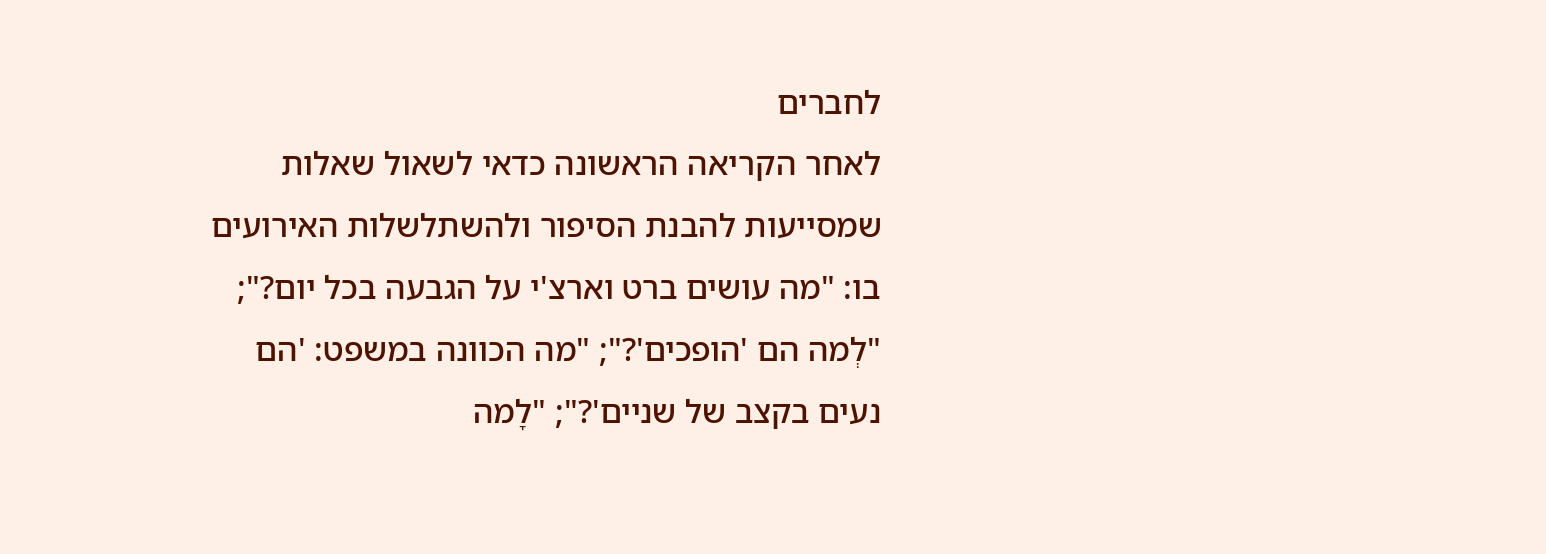לחברים
לאחר הקריאה הראשונה כדאי לשאול שאלות שמסייעות להבנת הסיפור ולהשתלשלות האירועים בו: "מה עושים ברט וארצ'י על הגבעה בכל יום?"; "לְמה הם 'הופכים'?"; "מה הכוונה במשפט: 'הם נעים בקצב של שניים'?"; "לָמה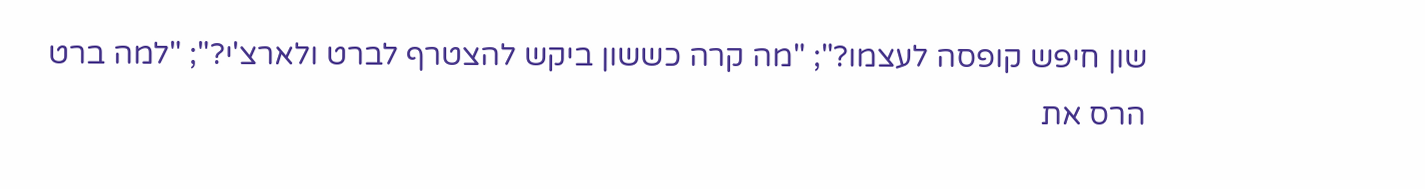שון חיפש קופסה לעצמו?"; "מה קרה כששון ביקש להצטרף לברט ולארצ'י?"; "למה ברט הרס את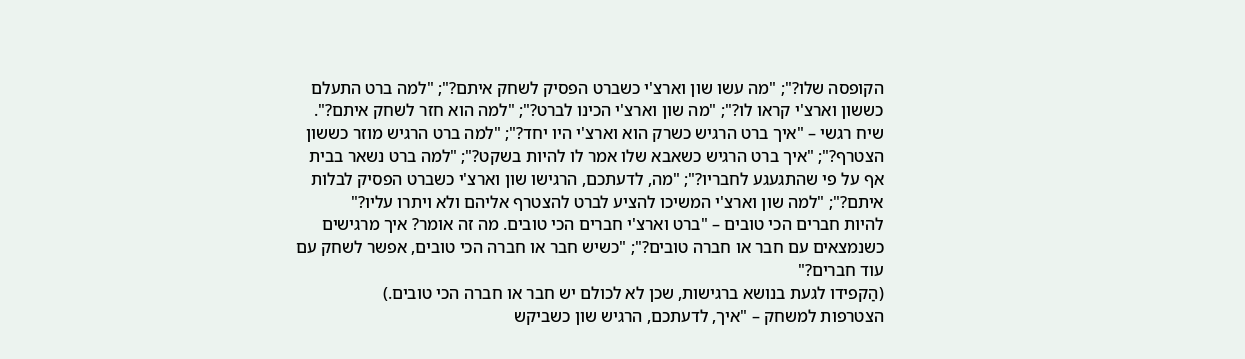הקופסה שלו?"; "מה עשו שון וארצ'י כשברט הפסיק לשחק איתם?"; "למה ברט התעלם כששון וארצ'י קראו לו?"; "מה שון וארצ'י הכינו לברט?"; "למה הוא חזר לשחק איתם?".
שיח רגשי – "איך ברט הרגיש כשרק הוא וארצ'י היו יחד?"; "למה ברט הרגיש מוזר כששון הצטרף?"; "איך ברט הרגיש כשאבא שלו אמר לו להיות בשקט?"; "למה ברט נשאר בבית אף על פי שהתגעגע לחבריו?"; "מה, לדעתכם, הרגישו שון וארצ'י כשברט הפסיק לבלות איתם?"; "למה שון וארצ'י המשיכו להציע לברט להצטרף אליהם ולא ויתרו עליו?"
להיות חברים הכי טובים – "ברט וארצ'י חברים הכי טובים. מה זה אומר? איך מרגישים כשנמצאים עם חבר או חברה טובים?"; "כשיש חבר או חברה הכי טובים, אפשר לשחק עם עוד חברים?"
(הַקפידו לגעת בנושא ברגישות, שכן לא לכולם יש חבר או חברה הכי טובים.)
הצטרפות למשחק – "איך, לדעתכם, הרגיש שון כשביקש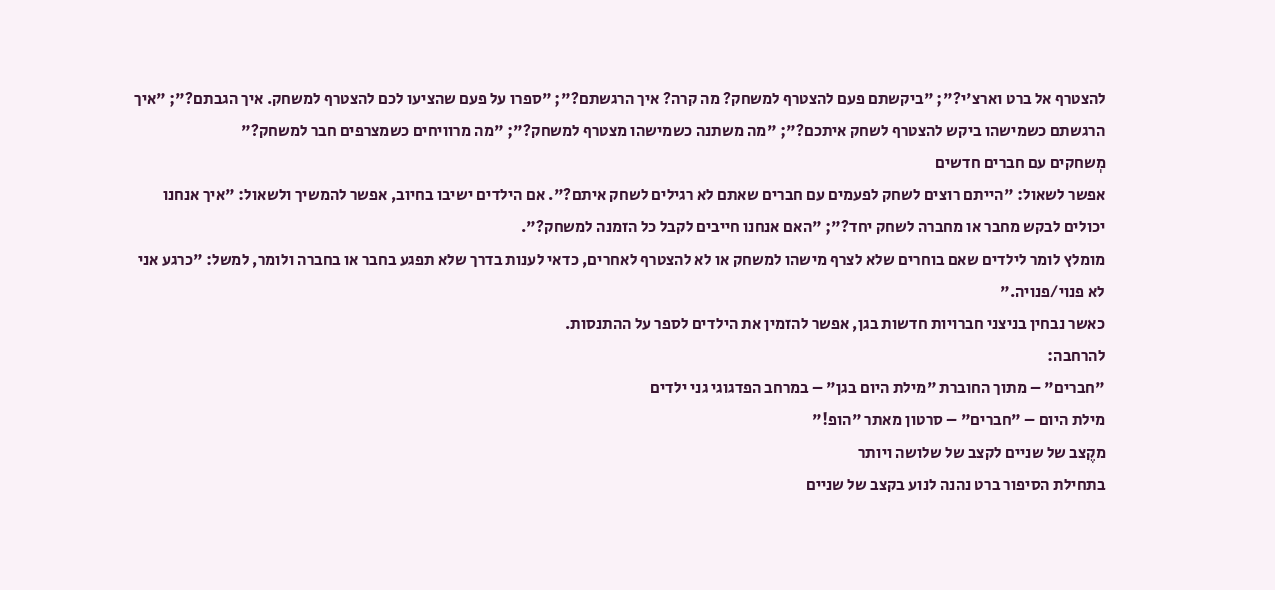להצטרף אל ברט וארצ'י?"; "ביקשתם פעם להצטרף למשחק? מה קרה? איך הרגשתם?"; "ספרו על פעם שהציעו לכם להצטרף למשחק. איך הגבתם?"; "איך הרגשתם כשמישהו ביקש להצטרף לשחק איתכם?"; "מה משתנה כשמישהו מצטרף למשחק?"; "מה מרוויחים כשמצרפים חבר למשחק?"
מְשחקים עם חברים חדשים
אפשר לשאול: "הייתם רוצים לשחק לפעמים עם חברים שאתם לא רגילים לשחק איתם?". אם הילדים ישיבו בחיוב, אפשר להמשיך ולשאול: "איך אנחנו יכולים לבקש מחבר או מחברה לשחק יחד?"; "האם אנחנו חייבים לקבל כל הזמנה למשחק?".
מומלץ לומר לילדים שאם בוחרים שלא לצרף מישהו למשחק או לא להצטרף לאחרים, כדאי לענות בדרך שלא תפגע בחבר או בחברה ולומר, למשל: "כרגע אני לא פנוי/פנויה."
כאשר נבחין בניצני חברויות חדשות בגן, אפשר להזמין את הילדים לספר על ההתנסות.
להרחבה:
"חברים" – מתוך החוברת "מילת היום בגן" – במרחב הפדגוגי גני ילדים
מילת היום – "חברים" – סרטון מאתר "הופ!"
מקֶצב של שניים לקצב של שלושה ויותר
בתחילת הסיפור ברט נהנה לנוע בקצב של שניים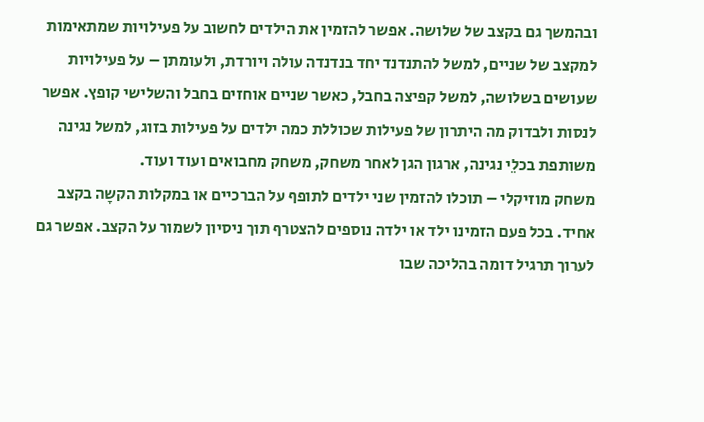ובהמשך גם בקצב של שלושה. אפשר להזמין את הילדים לחשוב על פעילויות שמתאימות למקצב של שניים, למשל להתנדנד יחד בנדנדה עולה ויורדת, ולעומתן – על פעילויות שעושים בשלושה, למשל קפיצה בחבל, כאשר שניים אוחזים בחבל והשלישי קופץ. אפשר לנסות ולבדוק מה היתרון של פעילות שכוללת כמה ילדים על פעילות בזוג, למשל נגינה משותפת בכלֵי נגינה, ארגון הגן לאחר משחק, משחק מחבואים ועוד ועוד.
משחק מוזיקלי – תוכלו להזמין שני ילדים לתופף על הברכיים או במקלות הקשָה בקצב אחיד. בכל פעם הזמינו ילד או ילדה נוספים להצטרף תוך ניסיון לשמור על הקצב. אפשר גם לערוך תרגיל דומה בהליכה שבו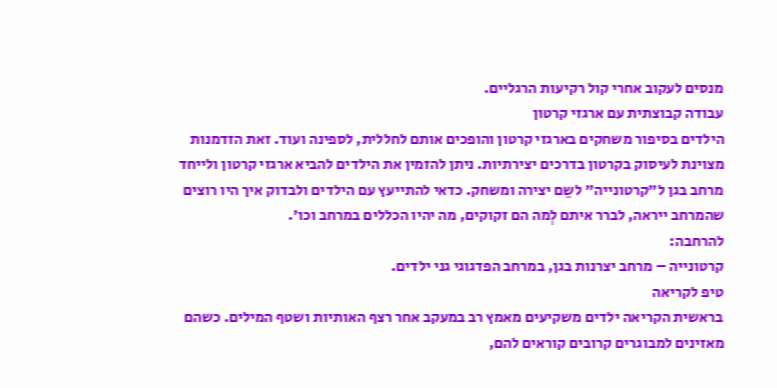מנסים לעקוב אחרי קול רקיעות הרגליים.
עבודה קבוצתית עם ארגזי קרטון
הילדים בסיפור משחקים בארגזי קרטון והופכים אותם לחללית, לספינה ועוד. זאת הזדמנות מצוינת לעיסוק בקרטון בדרכים יצירתיות. ניתן להזמין את הילדים להביא ארגזי קרטון ולייחד מרחב בגן ל"קרטונייה" לשֵם יצירה ומשחק. כדאי להתייעץ עם הילדים ולבדוק איך היו רוצים שהמרחב ייראה, לברר איתם לְמה הם זקוקים, מה יהיו הכללים במרחב וכו'.
להרחבה:
קרטונייה – מרחב יצרנות בגן, במרחב הפדגוגי גני ילדים.
טיפ לקריאה
בראשית הקריאה ילדים משקיעים מאמץ רב במעקב אחר רצף האותיות ושטף המילים. כשהם מאזינים למבוגרים קרובים קוראים להם,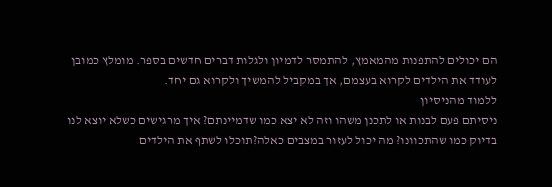הם יכולים להתפנות מהמאמץ, להתמסר לדמיון ולגלות דברים חדשים בספר. מומלץ כמובן לעודד את הילדים לקרוא בעצמם, אך במקביל להמשיך ולקרוא גם יחד.
ללמוד מהניסיון
ניסיתם פעם לבנות או לתכנן משהו וזה לא יצא כמו שדמיינתם? איך מרגישים כשלא יוצא לנו בדיוק כמו שהתכוונו? מה יכול לעזור במצבים כאלה?תוכלו לשתף את הילדים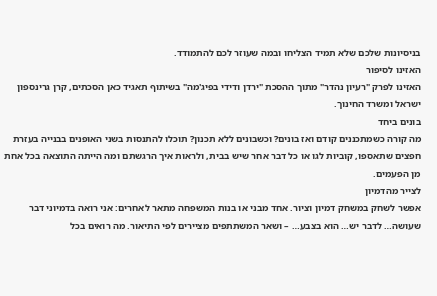בניסיונות שלכם שלא תמיד הצליחו ובמה שעוזר לכם להתמודד.
האזינו לסיפור
האזינו לפרק "רעיון נהדר" מתוך ההסכת "ירדן ודידי בפיג'מה" בשיתוף תאגיד כאן הסכתים, קרן גרינספון ישראל ומשרד החינוך.
בונים ביחד
מה קורה כשמתכננים קודם ואז בונים? וכשבונים ללא תכנון? תוכלו להתנסות בשני האופנים בבנייה בעזרת חפצים שתאספו, קוביות לגו או כל דבר אחר שיש בבית, ולראות איך הרגשתם ומה הייתה התוצאה בכל אחת מן הפעמים.
לצייר מהדמיון
אפשר לשחק במשחק דמיון וציור. אחד מבני או בנות המשפחה מתאר לאחרים: אני רואה בדמיוני דבר שעושה… לדבר יש… הוא בצבע… – ושאר המשתתפים מציירים לפי התיאור. מה רואים בכל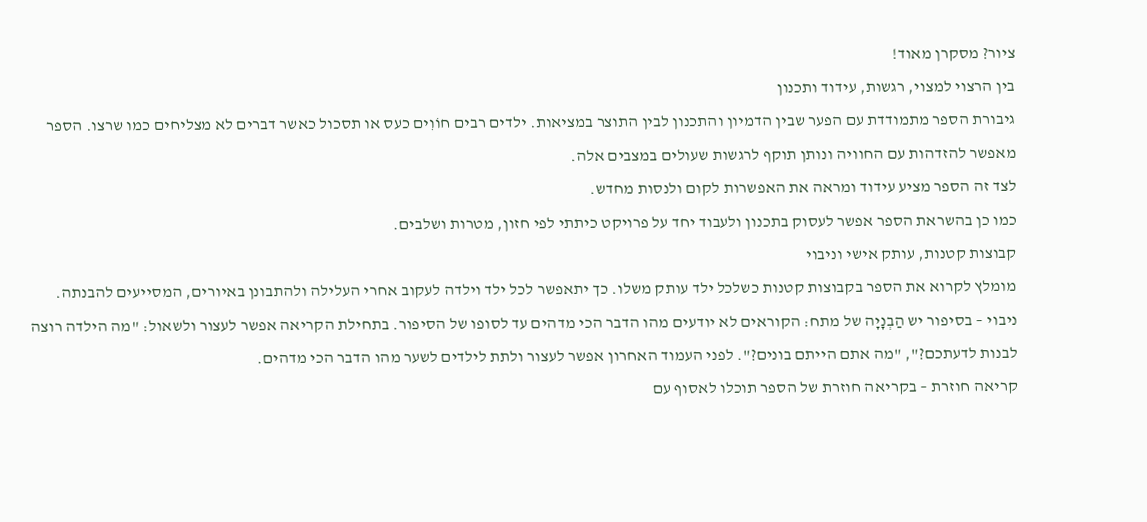ציור? מסקרן מאוד!
בין הרצוי למצוי, רגשות, עידוד ותכנון
גיבורת הספר מתמודדת עם הפער שבין הדמיון והתכנון לבין התוצר במציאות. ילדים רבים חוֹוִים כעס או תסכול כאשר דברים לא מצליחים כמו שרצו. הספר מאפשר להזדהות עם החוויה ונותן תוקף לרגשות שעולים במצבים אלה.
לצד זה הספר מציע עידוד ומראה את האפשרות לקום ולנסות מחדש.
כמו כן בהשראת הספר אפשר לעסוק בתכנון ולעבוד יחד על פרויקט כיתתי לפי חזון, מטרות ושלבים.
קבוצות קטנות, עותק אישי וניבוי
מומלץ לקרוא את הספר בקבוצות קטנות כשלכל ילד עותק משלו. כך יתאפשר לכל ילד וילדה לעקוב אחרי העלילה ולהתבונן באיורים, המסייעים להבנתה.
ניבוי – בסיפור יש הַבְנָיָה של מתח: הקוראים לא יודעים מהו הדבר הכי מדהים עד לסופו של הסיפור. בתחילת הקריאה אפשר לעצור ולשאול: "מה הילדה רוצה לבנות לדעתכם?", "מה אתם הייתם בונים?". לפני העמוד האחרון אפשר לעצור ולתת לילדים לשער מהו הדבר הכי מדהים.
קריאה חוזרת – בקריאה חוזרת של הספר תוכלו לאסוף עם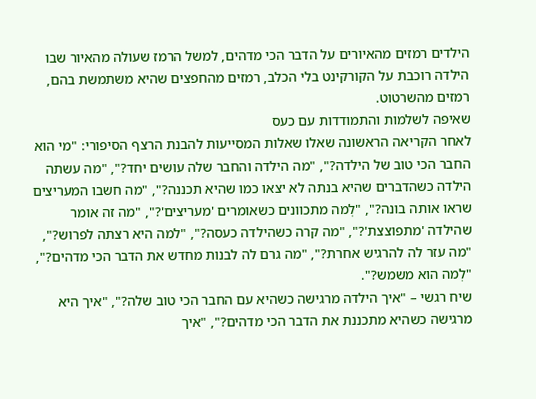הילדים רמזים מהאיורים על הדבר הכי מדהים, למשל הרמז שעולה מהאיור שבו הילדה רוכבת על הקורקינט בלי הכלב, רמזים מהחפצים שהיא משתמשת בהם, רמזים מהשרטוט.
שאיפה לשלמות והתמודדות עם כעס
לאחר הקריאה הראשונה שאלו שאלות המסייעות להבנת הרצף הסיפורי: "מי הוא החבר הכי טוב של הילדה?", "מה הילדה והחבר שלה עושים יחד?", "מה עשתה הילדה כשהדברים שהיא בנתה לא יצאו כמו שהיא תכננה?", "מה חשבו המעריצים שראו אותה בונה?", "לְמה מתכוונים כשאומרים 'מעריצים'?", "מה זה אומר שהילדה 'מתפוצצת'?", "מה קרה כשהילדה כעסה?", "למה היא רצתה לפרוש?", "מה עזר לה להרגיש אחרת?", "מה גרם לה לבנות מחדש את הדבר הכי מדהים?", "לְמה הוא משמש?".
שיח רגשי – "איך הילדה מרגישה כשהיא עם החבר הכי טוב שלה?", "איך היא מרגישה כשהיא מתכננת את הדבר הכי מדהים?", "איך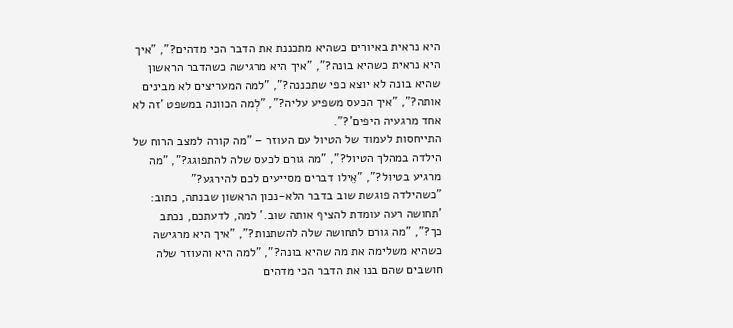היא נראית באיורים כשהיא מתכננת את הדבר הכי מדהים?", "איך היא נראית כשהיא בונה?", "איך היא מרגישה כשהדבר הראשון שהיא בונה לא יוצא כפי שתכננה?", "למה המעריצים לא מבינים אותה?", "איך הכעס משפיע עליה?", "לְמה הכוונה במשפט 'זה לא אחד מרגעיה היפים'?".
התייחסות לעמוד של הטיול עם העוזר – "מה קורה למצב הרוח של הילדה במהלך הטיול?", "מה גורם לכעס שלה להתפוגג?", "מה מרגיע בטיול?", "אֵילו דברים מסייעים לכם להירגע?"
"כשהילדה פוגשת שוב בדבר הלא-נכון הראשון שבנתה, כתוב: 'תחושה רעה עומדת להציף אותה שוב.' למה, לדעתכם, נכתב כך?", "מה גורם לתחושה שלה להשתנות?", "איך היא מרגישה כשהיא משלימה את מה שהיא בונה?", "למה היא והעוזר שלה חושבים שהם בנו את הדבר הכי מדהים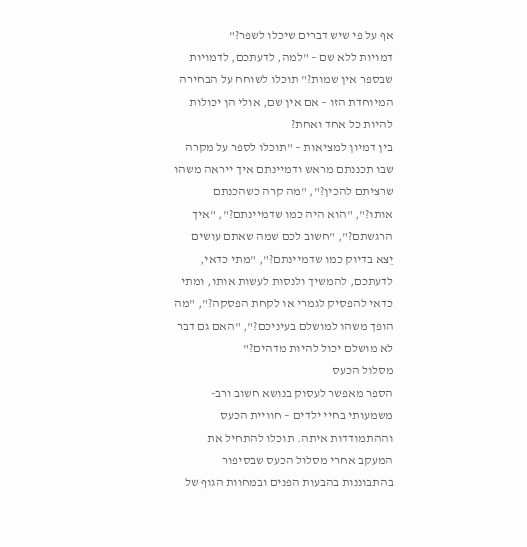אף על פי שיש דברים שיכלו לשפר?"
דמויות ללא שם – "למה, לדעתכם, לדמויות שבספר אין שמות?" תוכלו לשוחח על הבחירה המיוחדת הזו – אם אין שם, אולי הן יכולות להיות כל אחד ואחת?
בין דמיון למציאות – "תוכלו לספר על מקרה שבו תכננתם מראש ודמיינתם איך ייראה משהו שרציתם להכין?", "מה קרה כשהכנתם אותו?", "הוא היה כמו שדמיינתם?", "איך הרגשתם?", "חשוב לכם שמה שאתם עושים יֵצא בדיוק כמו שדמיינתם?", "מתי כדאי, לדעתכם, להמשיך ולנסות לעשות אותו, ומתי כדאי להפסיק לגמרי או לקחת הפסקה?", "מה הופך משהו למושלם בעיניכם?", "האם גם דבר לא מושלם יכול להיות מדהים?"
מסלול הכעס
הספר מאפשר לעסוק בנושא חשוב ורב-משמעותי בחיי ילדים – חוויית הכעס וההתמודדות איתה. תוכלו להתחיל את המעקב אחרי מסלול הכעס שבסיפור בהתבוננות בהבעות הפנים ובמחוות הגוף של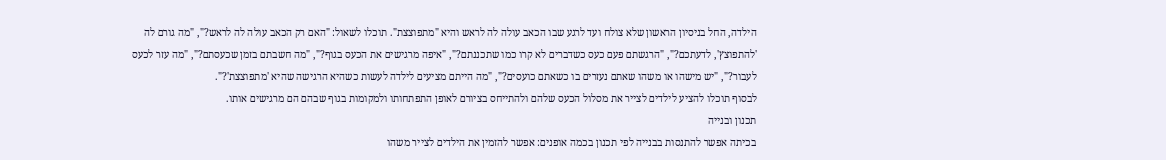הילדה, החל בניסיון הראשון שלא צולח ועד לרגע שבו הכאב עולה לה לראש והיא "מתפוצצת". תוכלו לשאול: "האם רק הכאב עולה לה לראש?", "מה גורם לה 'להתפוצץ', לדעתכם?", "הרגשתם פעם כעס כשדברים לא קרו כמו שתכננתם?", "איפה מרגישים את הכעס בגוף?", "מה חשבתם בזמן שכעסתם?", "מה עזר לכעס לעבור?", "יש מישהו או משהו שאתם נעזרים בו כשאתם כועסים?", "מה הייתם מציעים לילדה לעשות כשהיא הרגישה שהיא 'מתפוצצת'?".
לבסוף תוכלו להציע לילדים לצייר את מסלול הכעס שלהם ולהתייחס בציורם לאופן התפתחותו ולמקומות בגוף שבהם הם מרגישים אותו.
תכנון ובנייה
בכיתה אפשר להתנסות בבנייה לפי תכנון בכמה אופנים: אפשר להזמין את הילדים לצייר משהו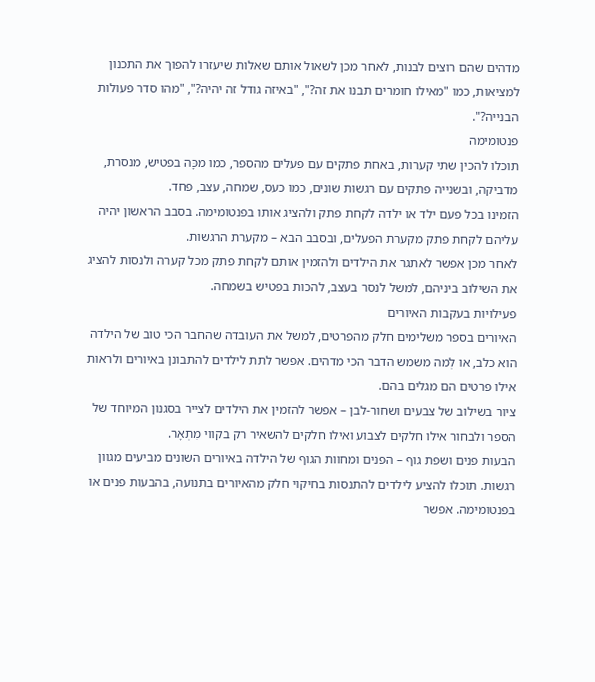מדהים שהם רוצים לבנות, לאחר מכן לשאול אותם שאלות שיעזרו להפוך את התכנון למציאות, כמו "מאילו חומרים תבנו את זה?", "באיזה גודל זה יהיה?", "מהו סדר פעולות הבנייה?".
פנטומימה
תוכלו להכין שתי קערות, באחת פתקים עם פעלים מהספר, כמו מכָּה בפטיש, מנסרת, מדביקה, ובשנייה פתקים עם רגשות שונים, כמו כעס, שמחה, עצב, פחד.
הזמינו בכל פעם ילד או ילדה לקחת פתק ולהציג אותו בפנטומימה. בסבב הראשון יהיה עליהם לקחת פתק מקערת הפעלים, ובסבב הבא – מקערת הרגשות.
לאחר מכן אפשר לאתגר את הילדים ולהזמין אותם לקחת פתק מכל קערה ולנסות להציג את השילוב ביניהם, למשל לנסר בעצב, להכות בפטיש בשמחה.
פעילויות בעקבות האיורים
האיורים בספר משלימים חלק מהפרטים, למשל את העובדה שהחבר הכי טוב של הילדה הוא כלב, או לְמה משמש הדבר הכי מדהים. אפשר לתת לילדים להתבונן באיורים ולראות אילו פרטים הם מגלים בהם.
ציור בשילוב של צבעים ושחור-לבן – אפשר להזמין את הילדים לצייר בסגנון המיוחד של הספר ולבחור אילו חלקים לצבוע ואילו חלקים להשאיר רק בקווי מִתְאָר.
הבעות פנים ושפת גוף – הפנים ומחוות הגוף של הילדה באיורים השונים מביעים מגוון רגשות. תוכלו להציע לילדים להתנסות בחיקוי חלק מהאיורים בתנועה, בהבעות פנים או בפנטומימה. אפשר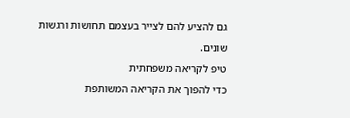גם להציע להם לצייר בעצמם תחושות ורגשות שונים.
טיפ לקריאה משפחתית
כדי להפוך את הקריאה המשותפת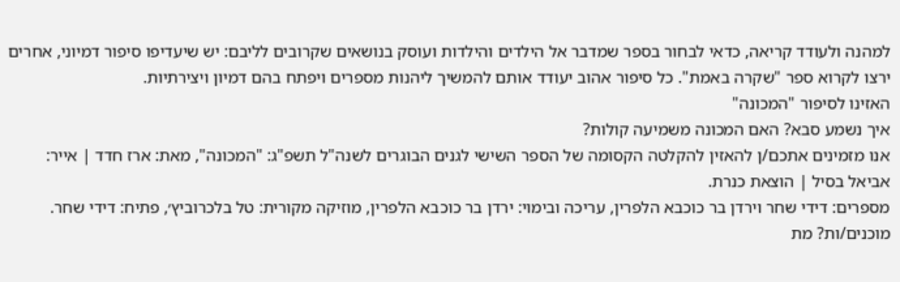למהנה ולעודד קריאה, כדאי לבחור בספר שמדבר אל הילדים והילדות ועוסק בנושאים שקרובים לליבם: יש שיעדיפו סיפור דמיוני, אחרים ירצו לקרוא ספר "שקרה באמת". כל סיפור אהוב יעודד אותם להמשיך ליהנות מספרים ויפתח בהם דמיון ויצירתיות.
האזינו לסיפור "המכונה"
איך נשמע סבא? האם המכונה משמיעה קולות?
אנו מזמינים אתכם/ן להאזין להקלטה הקסומה של הספר השישי לגנים הבוגרים לשנה"ל תשפ"ג: "המכונה", מאת: ארז חדד | אייר: אביאל בסיל | הוצאת כנרת.
מספרים: דידי שחר וירדן בר כוכבא הלפרין, עריכה ובימוי: ירדן בר כוכבא הלפרין, מוזיקה מקורית: טל בלכרוביץ׳, פתיח: דידי שחר.
מוכנים/ות? מת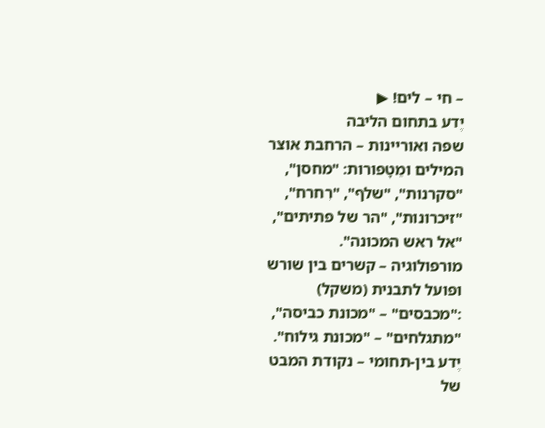– חי – לים! ▶
יֶדע בתחום הליבה
שפה ואוריינות – הרחבת אוצר המילים ומֵטָפורות: "מחסן", "סקרנות", "שלף", "רִחרח", "זיכרונות", "הר של פתיתים", "אל ראש המכונה".
מורפולוגיה – קשרים בין שורש ופועל לתבנית (משקל) :"מכבסים" – "מכונת כביסה", "מתגלחים" – "מכונת גילוח".
יֶדע בין-תחומי – נקודת המבט של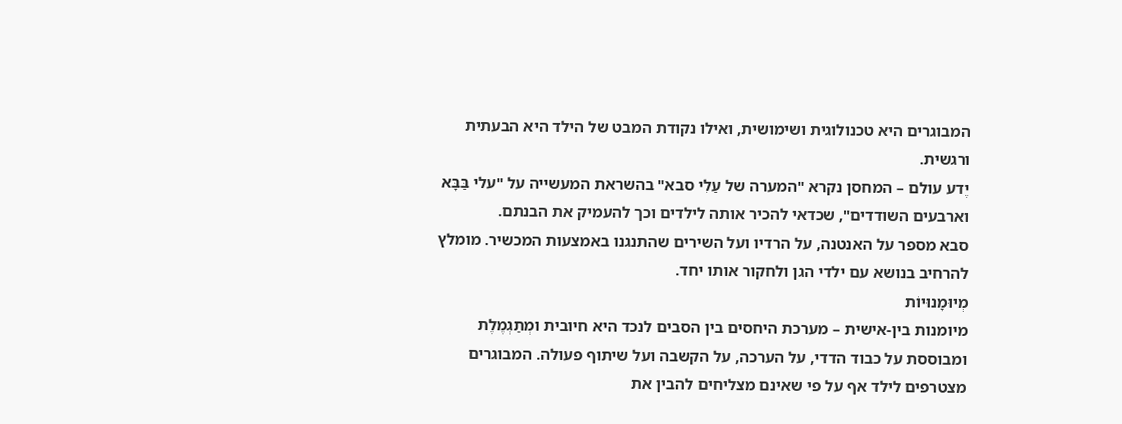המבוגרים היא טכנולוגית ושימושית, ואילו נקודת המבט של הילד היא הבעתית ורגשית.
יֶדע עולם – המחסן נקרא "המערה של עַלִי סבא" בהשראת המעשייה על "עלי בַּבָּא וארבעים השודדים", שכדאי להכיר אותה לילדים וכך להעמיק את הבנתם.
סבא מספר על האנטנה, על הרדיו ועל השירים שהתנגנו באמצעות המכשיר. מומלץ להרחיב בנושא עם ילדי הגן ולחקור אותו יחד.
מְיוּמָנוּיוֹת
מיומנות בין-אישית – מערכת היחסים בין הסבים לנכד היא חיובית ומְתַגְמֶלֶת ומבוססת על כבוד הדדי, על הערכה, על הקשבה ועל שיתוף פעולה. המבוגרים מצטרפים לילד אף על פי שאינם מצליחים להבין את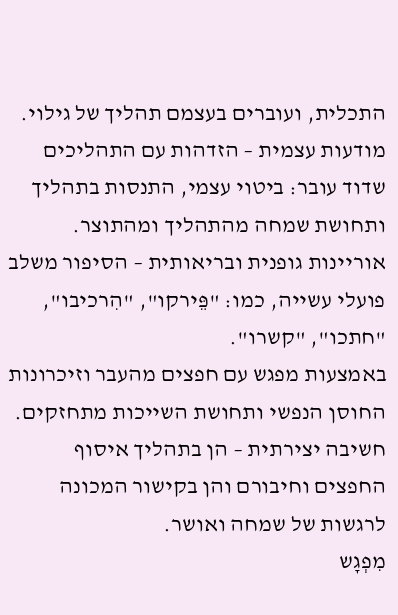התכלית, ועוברים בעצמם תהליך של גילוי.
מודעות עצמית – הזדהות עם התהליכים שדוד עובר: ביטוי עצמי, התנסות בתהליך ותחושת שמחה מהתהליך ומהתוצר.
אוריינות גופנית ובריאותית – הסיפור משלב פועלי עשייה, כמו: "פֵּירקו", "הִרכיבו", "חתכו", "קשרו".
באמצעות מפגש עם חפצים מהעבר וזיכרונות החוסן הנפשי ותחושת השייכות מתחזקים.
חשיבה יצירתית – הן בתהליך איסוף החפצים וחיבורם והן בקישור המכונה לרגשות של שמחה ואושר.
מִפְגָש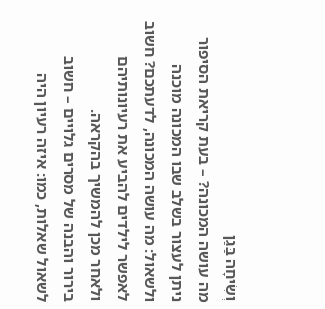וְשִׂיחָה בַּגַן
מה עושה המכונה? – בעת קריאת הסיפור ניתן לעצור בשלב שבו המכונה מוכנה ולשאול: מה עושה המכונה, לדעתכם? חשוב לאפשר לילדים להביע את רעיונותיהם ולאחר מכן להמשיך בהקראה.
בירור והבנה של מסרים גלויים – חשוב לשאול שאלות, כמו: איזה רעיון היה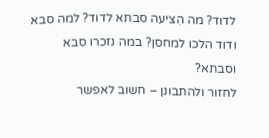לדוד? מה הִציעה סבתא לדוד? למה סבא ודוד הלכו למחסן? במה נזכרו סבא וסבתא?
לחזור ולהתבונן – חשוב לאפשר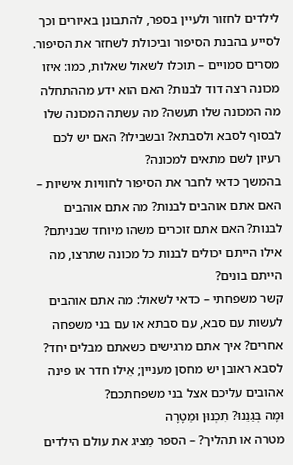לילדים לחזור ולעיין בספר, להתבונן באיורים וכך לסייע בהבנת הסיפור וביכולת לשחזר את הסיפור.
מסרים סמויים – תוכלו לשאול שאלות, כמו: איזו מכונה רצה דוד לבנות? האם הוא ידע מההתחלה מה המכונה שלו תעשה? מה עשתה המכונה שלו לבסוף לסבא ולסבתא? ובשבילו? האם יש לכם רעיון לשם מתאים למכונה?
בהמשך כדאי לחבר את הסיפור לחוויות אישיות – האם אתם אוהבים לבנות? מה אתם אוהבים לבנות? האם אתם זוכרים משהו מיוחד שבניתם? אילו הייתם יכולים לבנות כל מכונה שתרצו, מה הייתם בונים?
קשר משפחתי – כדאי לשאול: מה אתם אוהבים לעשות עם סבא, עם סבתא או עם בני משפחה אחרים? איך אתם מרגישים כשאתם מבלים יחד? לסבא ראובן יש מחסן מעניין; אֵילו חדר או פינה אהובים עליכם אצל בני משפחתכם?
וּמָה בְּגַנֵנוּ? תִכְנוּן וּמַטָרָה
מטרה או תהליך? – הספר מַציג את עולם הילדים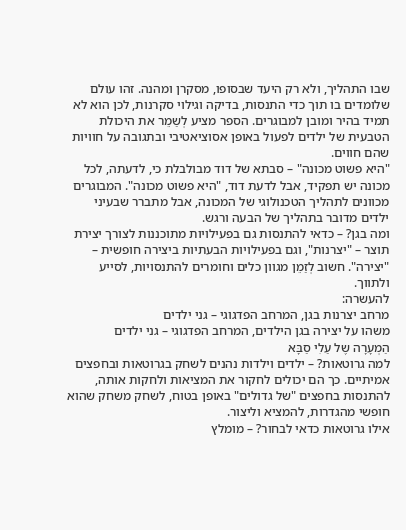שבו התהליך, ולא רק היעד שבסופו, מסקרן ומהנה. זהו עולם שלומדים בו תוך כדי התנסות, בדיקה וגילוי סקרנות, לכן הוא לא תמיד בהיר ומובן למבוגרים. הספר מציע לְשַמֵר את היכולת הטבעית של ילדים לפעול באופן אסוציאטיבי ובתגובה על חוויות שהם חווים.
"היא פשוט מכונה" – סבתא של דוד מבולבלת כי, לדעתה, לכל מכונה יש תפקיד, אבל לדעת דוד, "היא פשוט מכונה". המבוגרים מכוונים לתהליך הטכנולוגי של המכונה, אבל מתברר שבעיני ילדים מדובר בתהליך של הבעה ורגש.
ומה בגן? – כדאי להתנסות גם בפעילויות מתוכננות לצורך יצירת תוצר – "יצרנות", וגם בפעילויות הבעתיות ביצירה חופשית – "יצירה". חשוב לְזַמֵן מגוון כלים וחומרים להתנסויות, לסייע ולתווך.
להעשרה:
מרחב יצרנות בגן, המרחב הפדגוגי – גני ילדים
משהו על יצירה בגן הילדים, המרחב הפדגוגי – גני ילדים
הַמְעָרָה שֶל עַלִי סַבָּא
למה גרוטאות? – ילדים וילדות נהנים לשחק בגרוטאות ובחפצים אמיתיים. כך הם יכולים לחקור את המציאות ולחקות אותה, להתנסות בחפצים "של גדולים" באופן בטוח, לשחק משחק שהוא חופשי מהגדרות, להמציא וליצור.
אילו גרוטאות כדאי לבחור? – מומלץ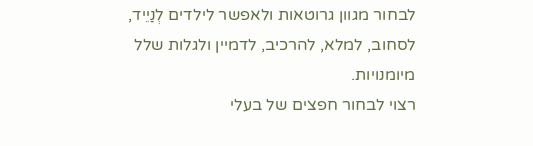לבחור מגוון גרוטאות ולאפשר לילדים לְנַיֵיד, לסחוב, למלא, להרכיב, לדמיין ולגלות שלל מיומנויות.
רצוי לבחור חפצים של בעלי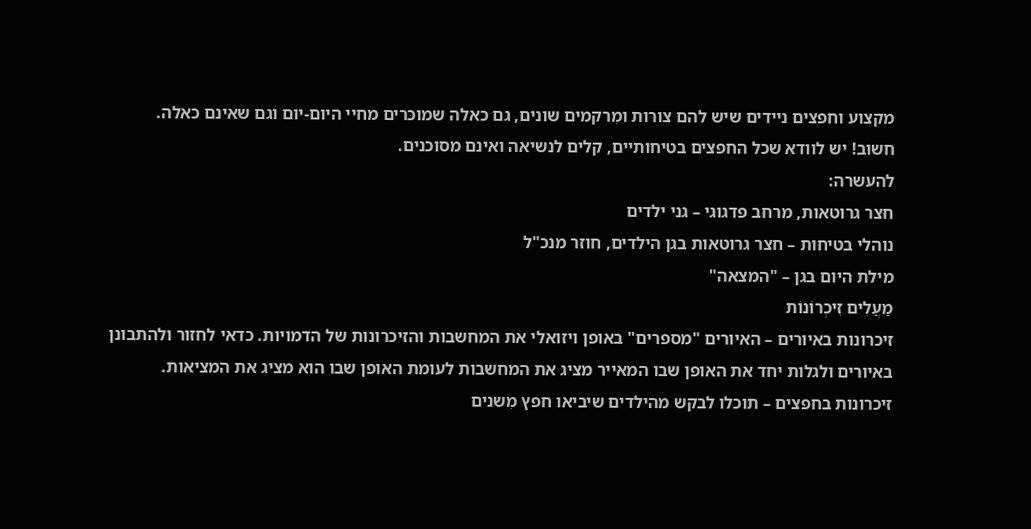מקצוע וחפצים ניידים שיש להם צורות ומִרקמים שונים, גם כאלה שמוכּרים מחיי היום-יום וגם שאינם כאלה.
חשוב! יש לוודא שכל החפצים בטיחותיים, קלים לנשיאה ואינם מסוכנים.
להעשרה:
חצר גרוטאות, מרחב פדגוגי – גני ילדים
נוהלי בטיחות – חצר גרוטאות בגן הילדים, חוזר מנכ"ל
מילת היום בגן – "המצאה"
מַעֲלִים זִיכְרוֹנוֹת
זיכרונות באיורים – האיורים "מספרים" באופן ויזואלי את המחשבות והזיכרונות של הדמויות. כדאי לחזור ולהתבונן באיורים ולגלות יחד את האופן שבו המאייר מציג את המחשבות לעומת האופן שבו הוא מציג את המציאות.
זיכרונות בחפצים – תוכלו לבקש מהילדים שיביאו חפץ מִשנים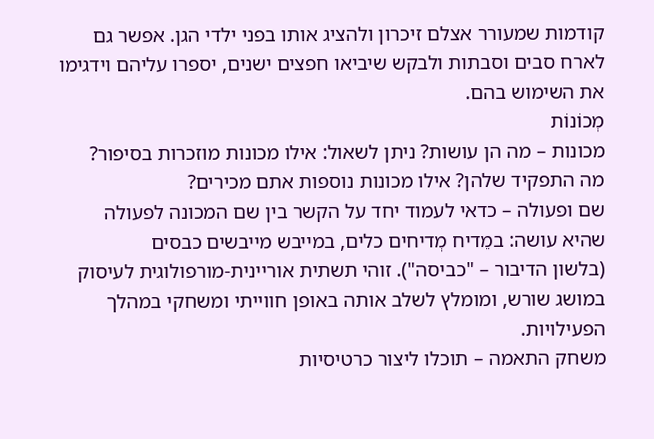קודמות שמעורר אצלם זיכרון ולהציג אותו בפני ילדי הגן. אפשר גם לארח סבים וסבתות ולבקש שיביאו חפצים ישנים, יספרו עליהם וידגימו את השימוש בהם.
מְכוֹנוֹת
מכונות – מה הן עושות? ניתן לשאול: אילו מכונות מוזכרות בסיפור?
מה התפקיד שלהן? אילו מכונות נוספות אתם מכירים?
שם ופעולה – כדאי לעמוד יחד על הקשר בין שם המכונה לפעולה שהיא עושה: במֵדיח מְדיחים כלים, במייבש מייבשים כבסים
(בלשון הדיבור – "כביסה"). זוהי תשתית אוריינית-מורפולוגית לעיסוק במושג שורש, ומומלץ לשלב אותה באופן חווייתי ומשחקי במהלך הפעילויות.
משחק התאמה – תוכלו ליצור כרטיסיות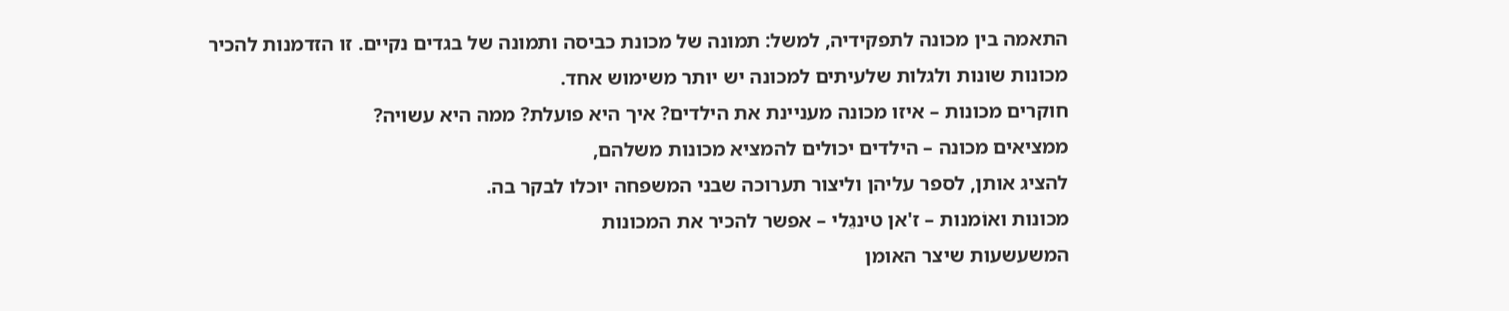התאמה בין מכונה לתפקידיה, למשל: תמונה של מכונת כביסה ותמונה של בגדים נקיים. זו הזדמנות להכיר מכונות שונות ולגלות שלעיתים למכונה יש יותר משימוש אחד.
חוקרים מכונות – איזו מכונה מעניינת את הילדים? איך היא פועלת? ממה היא עשויה?
ממציאים מכונה – הילדים יכולים להמציא מכונות משלהם,
להציג אותן, לספר עליהן וליצור תערוכה שבני המשפחה יוכלו לבקר בה.
מכונות ואוֹמנות – ז'אן טינגֵלי – אפשר להכיר את המכונות
המשעשעות שיצר האומן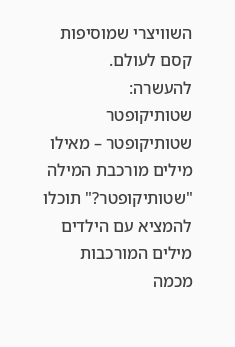השוויצרי שמוסיפות קסם לעולם.
להעשרה:
שטותיקופטר
שטותיקופטר – מאילו מילים מורכבת המילה "שטותיקופטר?" תוכלו להמציא עם הילדים מילים המורכבות מכמה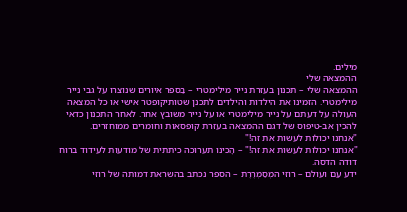מילים.
ההמצאה שלי
ההמצאה שלי – תכנון בעזרת נייר מילימטרי – בַספר איורים שנוצרו על גבי נייר מילימטרי. הזמינו את הילדות והילדים לתכנן שטותיקופטר אישי או כל המצאה העולה על דעתם על נייר מילימטרי או על נייר משובץ אחר. לאחר התכנון כדאי להכין אב-טיפוס של דגם ההמצאה בעזרת קופסאות וחומרים ממוחזרים.
"אנחנו יכולות לעשות את זה!"
"אנחנו יכולות לעשות את זה!" – הָכינו תערוכה כיתתית של מודעות לעידוד ברוח דודה הדסה.
ידע עַם ועולם – רוזי המְסַמְרֶרֶת – הספר נכתב בהשראת דמותה של רוזי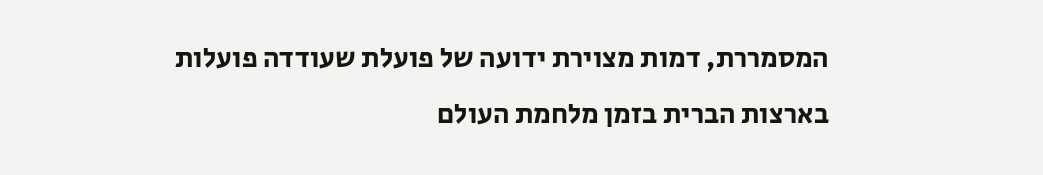המסמררת, דמות מצוירת ידועה של פועלת שעודדה פועלות בארצות הברית בזמן מלחמת העולם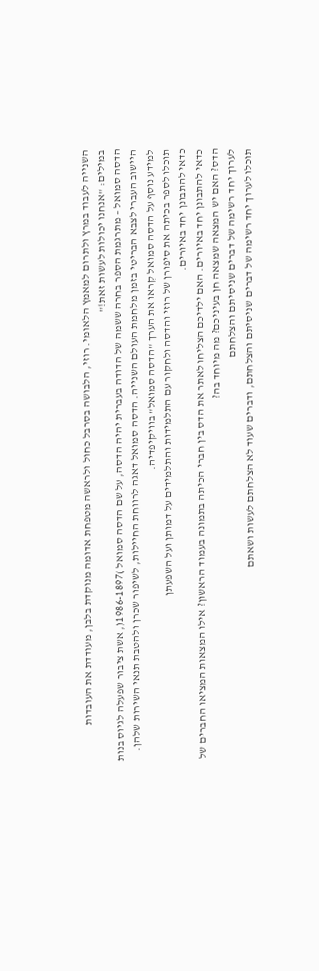השנייה לעבוד במרץ ולתרום למאמץ הלאומי. רוזי, הלבושה בסרבל כחול ולראשה מטפחת אדומה מנוקדת בלבן, מעודדת את העובדות במילים: "אנחנו יכולות לעשות זאת!"
הדסה סמואל – מתרגמת הספר בחרה ששמה של הדודה בעברית יהיה הדסה, על שם הדסה סמואל )1986-1897(, אשת ציבור שפעלה לגיוס בנות היישוב העברי לצבא הבריטי בזמן מלחמת העולם השנייה. הדסה סמואל דאגה לרווחת החיילות, לשיפור שכרן ולהטבת תנאי השירות שלהן. למידע נוסף על הדסה סמואל קִראו את הערך "הדסה סמואל" בוויקיפדיה.
תוכלו לספר בכיתה את סיפורן של רוזי והדסה ולחקור עם התלמידות והתלמידים על דמותן ועל השפעתן
כדאי להתבונן יחד באיורים.
כדאי להתבונן יחד באיורים. האם ילדיכם הצליחו לאתר את הדס בין חברי הכיתה בתמונה בעמוד הראשון? אילו המצאות המציאו החברים של הדס? האם יש המצאה שמצאה חן בעיניכם? מה מיוחד בה?
לערוך יחד רשימה של דברים שניסיתם והצלחתם
תוכלו לערוך יחד רשימה של דברים שניסיתם והצלחתם, ודברים שעוד לא הצלחתם לעשות ושאתם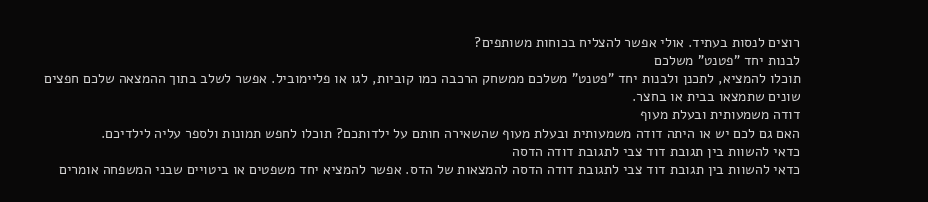רוצים לנסות בעתיד. אולי אפשר להצליח בכוחות משותפים?
לבנות יחד "פטנט" משלכם
תוכלו להמציא, לתכנן ולבנות יחד "פטנט" משלכם ממשחק הרכבה כמו קוביות, לגו או פליימוביל. אפשר לשלב בתוך ההמצאה שלכם חפצים שונים שתמצאו בבית או בחצר.
דודה משמעותית ובעלת מעוף
האם גם לכם יש או היתה דודה משמעותית ובעלת מעוף שהשאירה חותם על ילדותכם? תוכלו לחפש תמונות ולספר עליה לילדיכם.
כדאי להשוות בין תגובת דוד צבי לתגובת דודה הדסה
כדאי להשוות בין תגובת דוד צבי לתגובת דודה הדסה להמצאות של הדס. אפשר להמציא יחד משפטים או ביטויים שבני המשפחה אומרים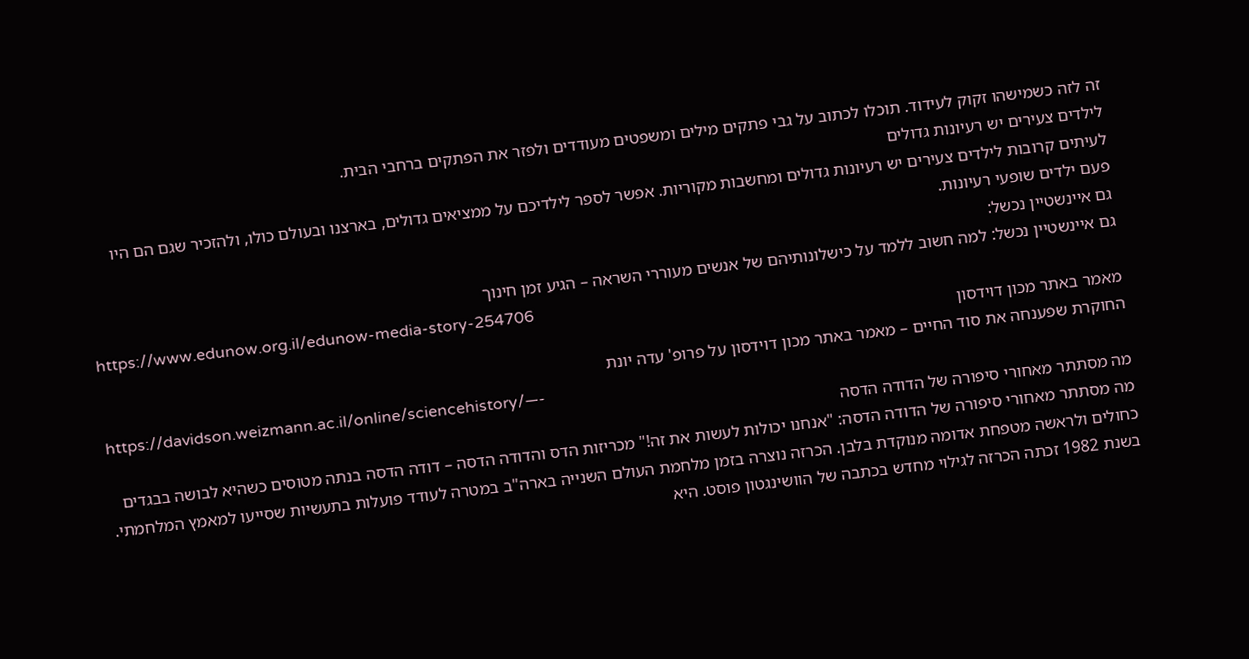זה לזה כשמישהו זקוק לעידוד. תוכלו לכתוב על גבי פתקים מילים ומשפטים מעודדים ולפזר את הפתקים ברחבי הבית.
לילדים צעירים יש רעיונות גדולים
לעיתים קרובות לילדים צעירים יש רעיונות גדולים ומחשבות מקוריות. אפשר לספר לילדיכם על ממציאים גדולים, בארצנו ובעולם כולו, ולהזכיר שגם הם היו פעם ילדים שופעי רעיונות.
גם איינשטיין נכשל:
גם איינשטיין נכשל: למה חשוב ללמד על כישלונותיהם של אנשים מעוררי השראה – הגיע זמן חינוך
https://www.edunow.org.il/edunow-media-story-254706
מאמר באתר מכון דוידסון
החוקרת שפענחה את סוד החיים – מאמר באתר מכון דוידסון על פרופ' עדה יונת
https://davidson.weizmann.ac.il/online/sciencehistory/—-
מה מסתתר מאחורי סיפורה של הדודה הדסה
מה מסתתר מאחורי סיפורה של הדודה הדסה: "אנחנו יכולות לעשות את זה!" מכריזות הדס והדודה הדסה – דודה הדסה בנתה מטוסים כשהיא לבושה בבגדים כחולים ולראשה מטפחת אדומה מנוקדת בלבן. הכרזה נוצרה בזמן מלחמת העולם השנייה בארה"ב במטרה לעודד פועלות בתעשיות שסייעו למאמץ המלחמתי. בשנת 1982 זכתה הכרזה לגילוי מחדש בכתבה של הוושינגטון פוסט. היא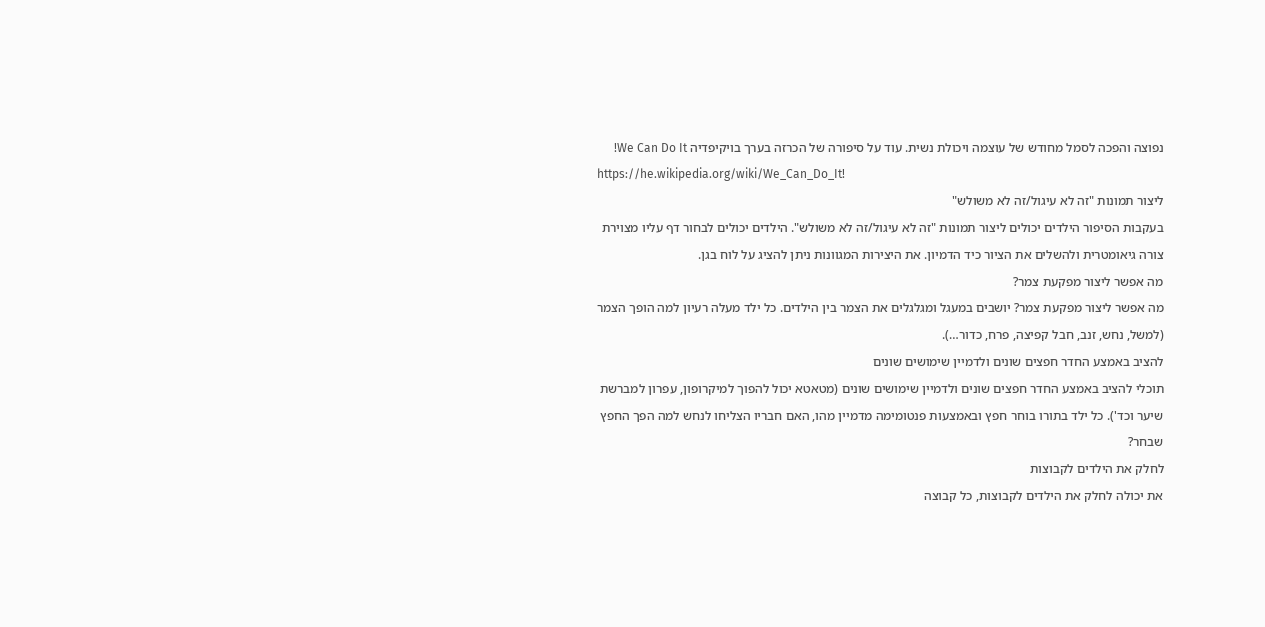נפוצה והפכה לסמל מחודש של עוצמה ויכולת נשית. עוד על סיפורה של הכרזה בערך בויקיפדיה We Can Do It!
https://he.wikipedia.org/wiki/We_Can_Do_It!
ליצור תמונות "זה לא עיגול/זה לא משולש"
בעקבות הסיפור הילדים יכולים ליצור תמונות "זה לא עיגול/זה לא משולש". הילדים יכולים לבחור דף עליו מצוירת צורה גיאומטרית ולהשלים את הציור כיד הדמיון. את היצירות המגוונות ניתן להציג על לוח בגן.
מה אפשר ליצור מפקעת צמר?
מה אפשר ליצור מפקעת צמר? יושבים במעגל ומגלגלים את הצמר בין הילדים. כל ילד מעלה רעיון למה הופך הצמר (למשל, נחש, זנב, חבל קפיצה, פרח, כדור…).
להציב באמצע החדר חפצים שונים ולדמיין שימושים שונים
תוכלי להציב באמצע החדר חפצים שונים ולדמיין שימושים שונים (מטאטא יכול להפוך למיקרופון, עפרון למברשת שיער וכד'). כל ילד בתורו בוחר חפץ ובאמצעות פנטומימה מדמיין מהו, האם חבריו הצליחו לנחש למה הפך החפץ שבחר?
לחלק את הילדים לקבוצות
את יכולה לחלק את הילדים לקבוצות, כל קבוצה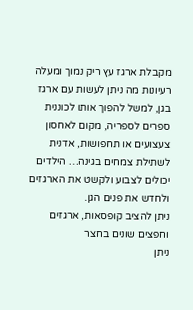מקבלת ארגז עץ ריק נמוך ומעלה רעיונות מה ניתן לעשות עם ארגז בגן, למשל להפוך אותו לכוננית ספרים לספריה, מקום לאחסון צעצועים או תחפושות, אדנית לשתילת צמחים בגינה… הילדים יכולים לצבוע ולקשט את הארגזים ולחדש את פנים הגן.
ניתן להציב קופסאות, ארגזים וחפצים שונים בחצר
ניתן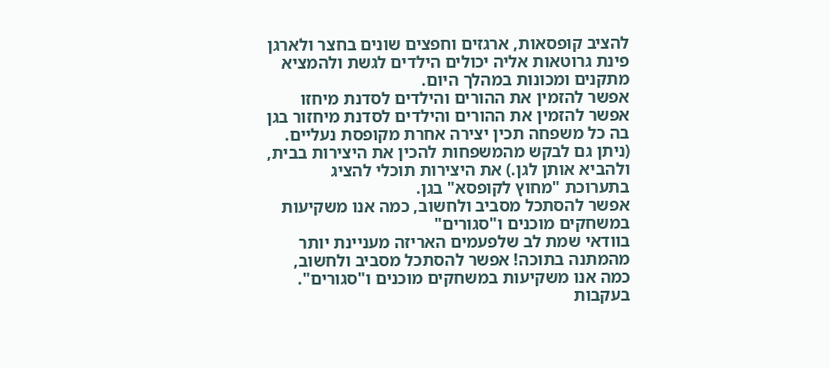להציב קופסאות, ארגזים וחפצים שונים בחצר ולארגן פינת גרוטאות אליה יכולים הילדים לגשת ולהמציא מתקנים ומכונות במהלך היום.
אפשר להזמין את ההורים והילדים לסדנת מיחזו
אפשר להזמין את ההורים והילדים לסדנת מיחזור בגן בה כל משפחה תכין יצירה אחרת מקופסת נעליים. (ניתן גם לבקש מהמשפחות להכין את היצירות בבית, ולהביא אותן לגן.) את היצירות תוכלי להציג בתערוכת "מחוץ לקופסא" בגן.
אפשר להסתכל מסביב ולחשוב, כמה אנו משקיעות במשחקים מוכנים ו"סגורים"
בוודאי שמת לב שלפעמים האריזה מעניינת יותר מהמתנה בתוכה! אפשר להסתכל מסביב ולחשוב, כמה אנו משקיעות במשחקים מוכנים ו"סגורים". בעקבות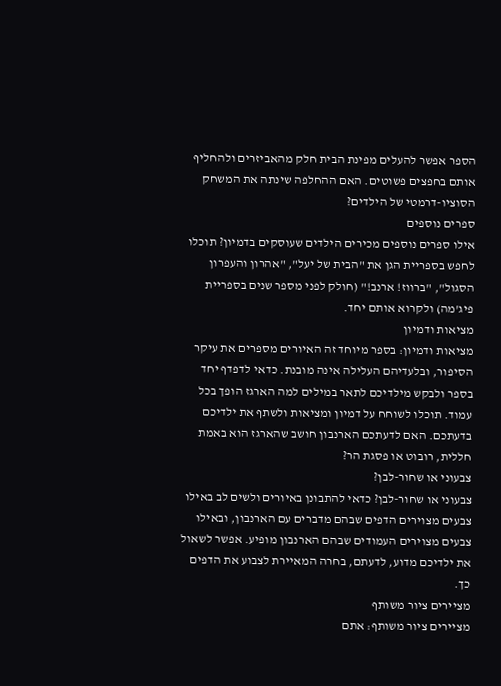הספר אפשר להעלים מפינת הבית חלק מהאביזרים ולהחליף אותם בחפצים פשוטים. האם ההחלפה שינתה את המשחק הסוציו-דרמטי של הילדים?
ספרים נוספים
אילו ספרים נוספים מכירים הילדים שעוסקים בדמיון? תוכלו לחפש בספריית הגן את "הבית של יעל", "אהרון והעפרון הסגול", "ברווז! ארנב!" (חולק לפני מספר שנים בספריית פיג'מה) ולקרוא אותם יחד.
מציאות ודמיון
מציאות ודמיון: בספר מיוחד זה האיורים מספרים את עיקר הסיפור, ובלעדיהם העלילה אינה מובנת. כדאי לדפדף יחד בספר ולבקש מילדיכם לתאר במילים למה הארגז הופך בכל עמוד. תוכלו לשוחח על דמיון ומציאות ולשתף את ילדיכם בדעתכם. האם לדעתכם הארנבון חושב שהארגז הוא באמת חללית, רובוט או פסגת הר?
צבעוני או שחור-לבן?
צבעוני או שחור-לבן? כדאי להתבונן באיורים ולשים לב באילו צבעים מצוירים הדפים שבהם מדברים עם הארנבון, ובאילו צבעים מצוירים העמודים שבהם הארנבון מופיע. אפשר לשאול את ילדיכם מדוע, לדעתם, בחרה המאיירת לצבוע את הדפים כך.
מציירים ציור משותף
מציירים ציור משותף: אתם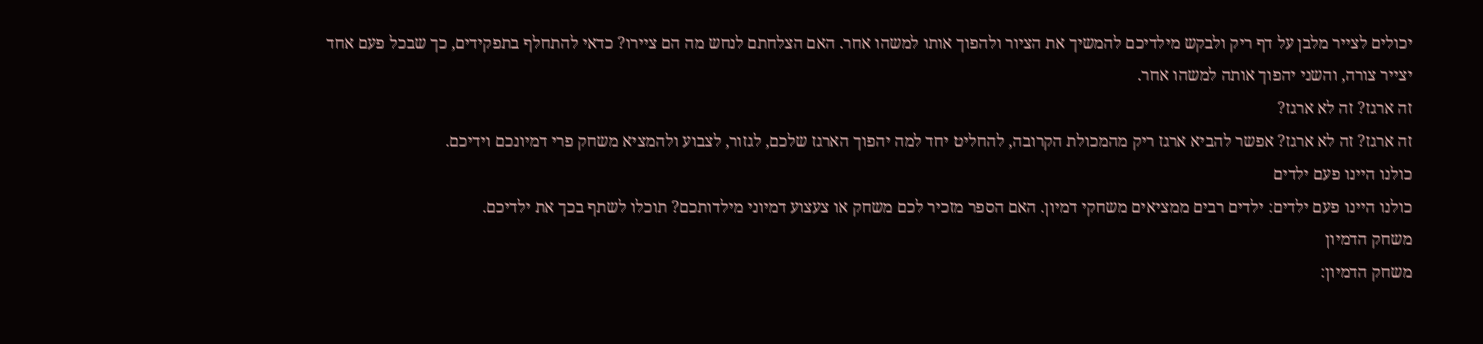יכולים לצייר מלבן על דף ריק ולבקש מילדיכם להמשיך את הציור ולהפוך אותו למשהו אחר. האם הצלחתם לנחש מה הם ציירו? כדאי להתחלף בתפקידים, כך שבכל פעם אחד יצייר צורה, והשני יהפוך אותה למשהו אחר.
זה ארגז? זה לא ארגז?
זה ארגז? זה לא ארגז? אפשר להביא ארגז ריק מהמכולת הקרובה, להחליט יחד למה יהפוך הארגז שלכם, לגזור, לצבוע ולהמציא משחק פרי דמיונכם וידיכם.
כולנו היינו פעם ילדים
כולנו היינו פעם ילדים: ילדים רבים ממציאים משחקי דמיון. האם הספר מזכיר לכם משחק או צעצוע דמיוני מילדותכם? תוכלו לשתף בכך את ילדיכם.
משחק הדמיון
משחק הדמיון: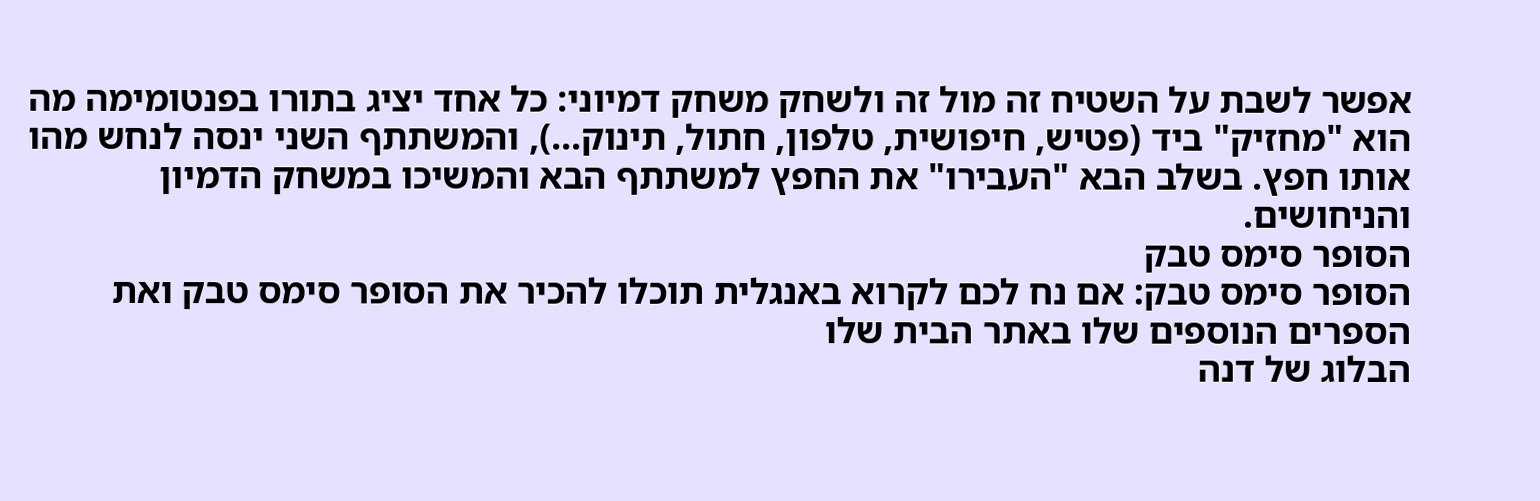אפשר לשבת על השטיח זה מול זה ולשחק משחק דמיוני: כל אחד יציג בתורו בפנטומימה מה הוא "מחזיק" ביד (פטיש, חיפושית, טלפון, חתול, תינוק…), והמשתתף השני ינסה לנחש מהו אותו חפץ. בשלב הבא "העבירו" את החפץ למשתתף הבא והמשיכו במשחק הדמיון והניחושים.
הסופר סימס טבק
הסופר סימס טבק: אם נח לכם לקרוא באנגלית תוכלו להכיר את הסופר סימס טבק ואת הספרים הנוספים שלו באתר הבית שלו
הבלוג של דנה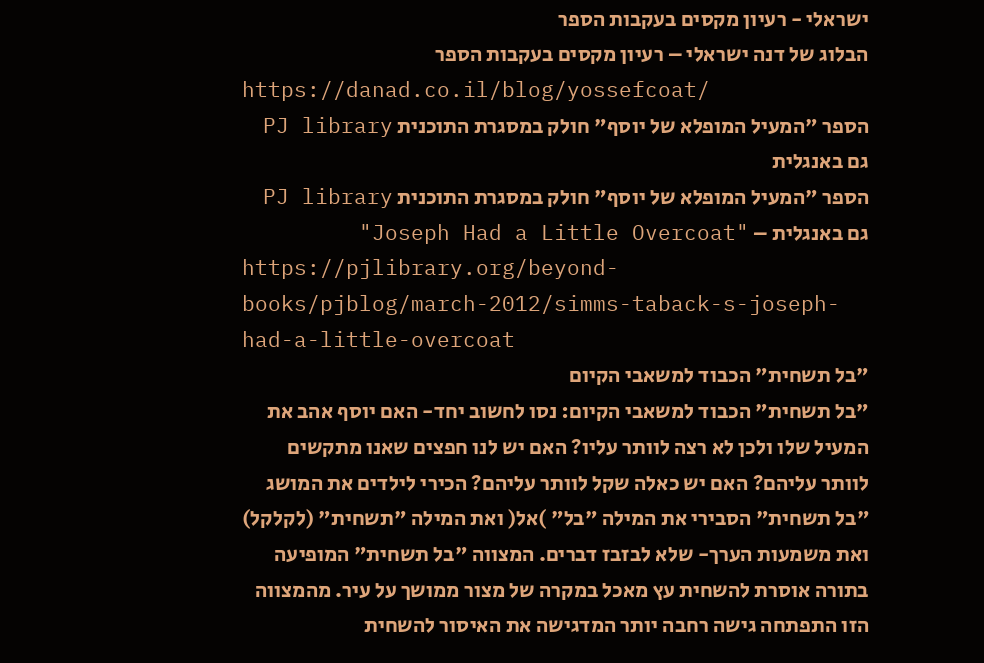ישראלי - רעיון מקסים בעקבות הספר
הבלוג של דנה ישראלי – רעיון מקסים בעקבות הספר
https://danad.co.il/blog/yossefcoat/
הספר "המעיל המופלא של יוסף" חולק במסגרת התוכנית PJ library גם באנגלית
הספר "המעיל המופלא של יוסף" חולק במסגרת התוכנית PJ library גם באנגלית – "Joseph Had a Little Overcoat"
https://pjlibrary.org/beyond-books/pjblog/march-2012/simms-taback-s-joseph-had-a-little-overcoat
"בל תשחית" הכבוד למשאבי הקיום
"בל תשחית" הכבוד למשאבי הקיום: נסו לחשוב יחד- האם יוסף אהב את המעיל שלו ולכן לא רצה לוותר עליו? האם יש לנו חפצים שאנו מתקשים לוותר עליהם? האם יש כאלה שקל לוותר עליהם? הכירי לילדים את המושג "בל תשחית" הסבירי את המילה "בל" )אל( ואת המילה "תשחית" (לקלקל) ואת משמעות הערך- שלא לבזבז דברים. המצווה "בל תשחית" המופיעה בתורה אוסרת להשחית עץ מאכל במקרה של מצור ממושך על עיר. מהמצווה הזו התפתחה גישה רחבה יותר המדגישה את האיסור להשחית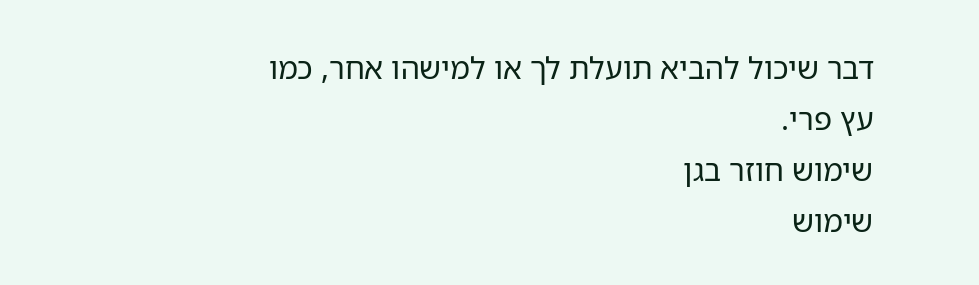דבר שיכול להביא תועלת לך או למישהו אחר, כמו עץ פרי.
שימוש חוזר בגן
שימוש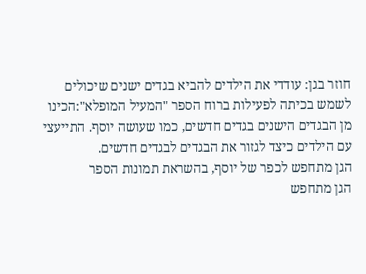חוזר בגן: עודדי את הילדים להביא בגדים ישנים שיכולים לשמש בכיתה לפעילות ברוח הספר "המעיל המופלא":הכינו מן הבגדים הישנים בגדים חדשים, כמו שעושה יוסף. התייעצי עם הילדים כיצד לגזור את הבגדים לבגדים חדשים.
הגן מתחפש לכפר של יוסף, בהשראת תמונות הספר
הגן מתחפש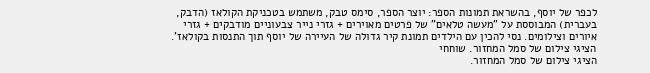לכפר של יוסף, בהשראת תמונות הספר: יוצר הספר, סימס טבק, משתמש בטכניקת הקולאז (הדבק, בעברית) המבוססת על "מעשה טלאים" של פרטים מאוירים + גזרי נייר צבעוניים מודבקים + גזרי איורים וצילומים. נסי להכין עם הילדים תמונת קיר גדולה של העיירה של יוסף תוך התנסות בקולאז'.
הציגי צילום של סמל המחזור. שוחחי
הציגי צילום של סמל המחזור.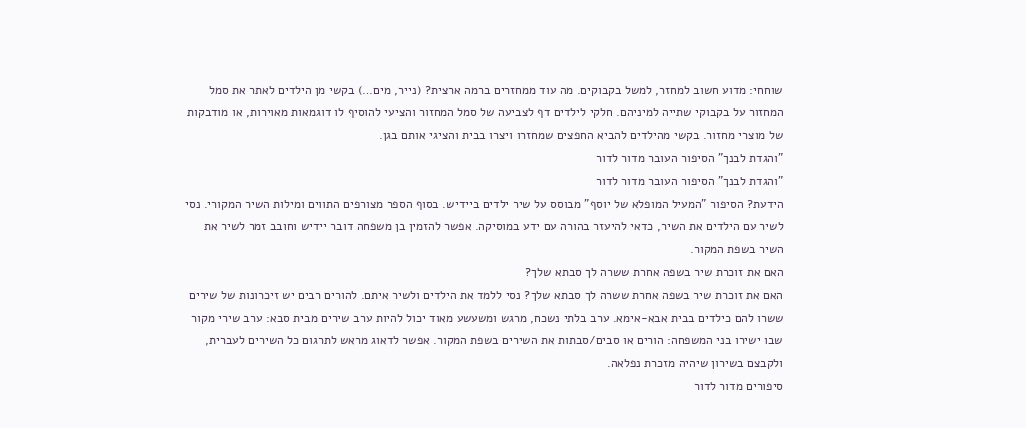שוחחי: מדוע חשוב למחזר, למשל בקבוקים. מה עוד ממחזרים ברמה ארצית? (נייר, מים…) בקשי מן הילדים לאתר את סמל המחזור על בקבוקי שתייה למיניהם. חלקי לילדים דף לצביעה של סמל המחזור והציעי להוסיף לו דוגמאות מאוירות, או מודבקות של מוצרי מחזור. בקשי מהילדים להביא החפצים שמחזרו ויצרו בבית והציגי אותם בגן.
"והגדת לבנך" הסיפור העובר מדור לדור
"והגדת לבנך" הסיפור העובר מדור לדור
הידעת? הסיפור "המעיל המופלא של יוסף" מבוסס על שיר ילדים ביידיש. בסוף הספר מצורפים התווים ומילות השיר המקורי. נסי לשיר עם הילדים את השיר, כדאי להיעזר בהורה עם ידע במוסיקה. אפשר להזמין בן משפחה דובר יידיש וחובב זמר לשיר את השיר בשפת המקור.
האם את זוכרת שיר בשפה אחרת ששרה לך סבתא שלך?
האם את זוכרת שיר בשפה אחרת ששרה לך סבתא שלך? נסי ללמד את הילדים ולשיר איתם. להורים רבים יש זיכרונות של שירים ששרו להם כילדים בבית אבא-אימא. ערב בלתי נשכח, מרגש ומשעשע מאוד יכול להיות ערב שירים מבית סבא: ערב שירי מקור שבו ישירו בני המשפחה: הורים או סבים/סבתות את השירים בשפת המקור. אפשר לדאוג מראש לתרגום כל השירים לעברית, ולקבצם בשירון שיהיה מזכרת נפלאה.
סיפורים מדור לדור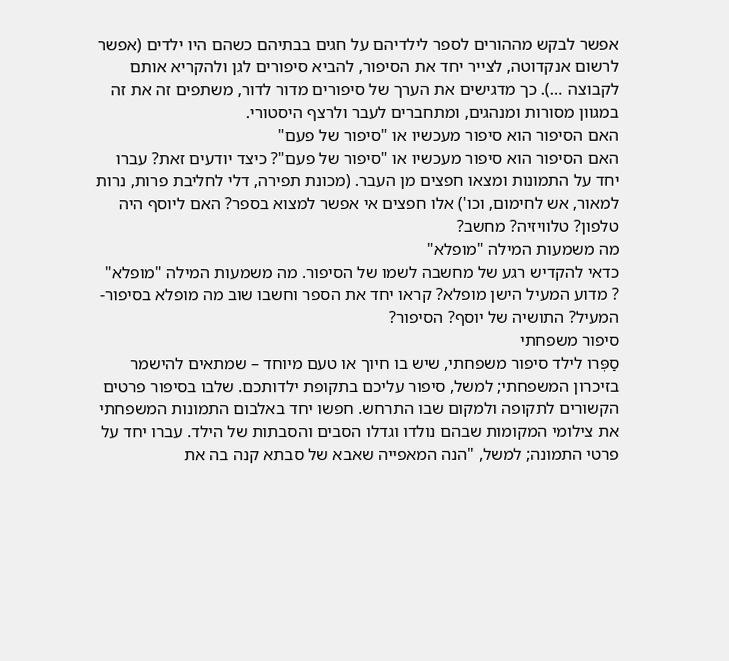אפשר לבקש מההורים לספר לילדיהם על חגים בבתיהם כשהם היו ילדים (אפשר לרשום אנקדוטה, לצייר יחד את הסיפור, להביא סיפורים לגן ולהקריא אותם לקבוצה …). כך מדגישים את הערך של סיפורים מדור לדור, משתפים זה את זה במגוון מסורות ומנהגים, ומתחברים לעבר ולרצף היסטורי.
האם הסיפור הוא סיפור מעכשיו או "סיפור של פעם"
האם הסיפור הוא סיפור מעכשיו או "סיפור של פעם"? כיצד יודעים זאת? עברו יחד על התמונות ומצאו חפצים מן העבר. (מכונת תפירה, דלי לחליבת פרות, נרות למאור, אש לחימום, וכו') אלו חפצים אי אפשר למצוא בספר? האם ליוסף היה טלפון? טלוויזיה? מחשב?
מה משמעות המילה "מופלא"
כדאי להקדיש רגע של מחשבה לשמו של הסיפור. מה משמעות המילה "מופלא" ? מדוע המעיל הישן מופלא? קראו יחד את הספר וחשבו שוב מה מופלא בסיפור- המעיל? התושיה של יוסף? הסיפור?
סיפור משפחתי
סַפְּרו לילד סיפור משפחתי, שיש בו חיוך או טעם מיוחד – שמתאים להישמר בזיכרון המשפחתי; למשל, סיפור עליכם בתקופת ילדותכם. שלבו בסיפור פרטים הקשורים לתקופה ולמקום שבו התרחש. חפשו יחד באלבום התמונות המשפחתי את צילומי המקומות שבהם נולדו וגדלו הסבים והסבתות של הילד. עברו יחד על פרטי התמונה; למשל, "הנה המאפייה שאבא של סבתא קנה בה את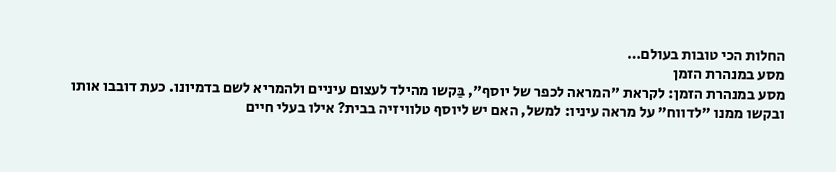החלות הכי טובות בעולם…
מסע במנהרת הזמן
מסע במנהרת הזמן: לקראת "המראה לכפר של יוסף", בַּקשו מהילד לעצום עיניים ולהמריא לשם בדמיונו. כעת דובבו אותו ובקשו ממנו "לדווח" על מראה עיניו: למשל, האם יש ליוסף טלוויזיה בבית? אילו בעלי חיים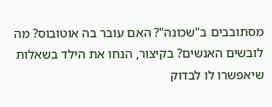מסתובבים ב"שכונה"? האם עובר בה אוטובוס? מה לובשים האנשים? בקיצור, הנחו את הילד בשאלות שיאפשרו לו לבדוק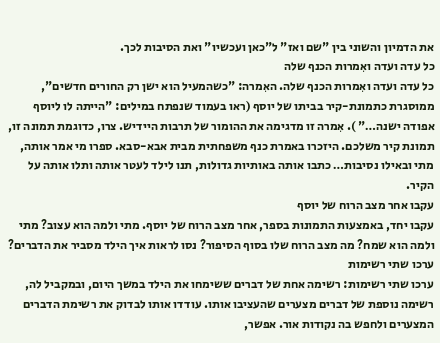את הדמיון והשוני בין "שם ואז" ל"כאן ועכשיו" ואת הסיבות לכך.
כל עדה ועדה ואִמרות הכנף שלה
כל עדה ועדה ואִמרות הכנף שלה. האִמרה: "כשהמעיל הוא ישן רק החורים חדשים", ממוסגרת כתמונת-קיר בביתו של יוסף (ראו בעמוד שנפתח במילים: "הייתה לו ליוסף אפודה ישנה…" ). אִמרה זו מדגימה את ההומור של תרבות היידיש. צרו, כדוגמת תמונה זו, תמונת קיר משלכם. היזכרו באמרת כנף משפחתית מבית אבא-סבא. ספרו מי אמר אותה, מתי ובאילו נסיבות… כתבו אותה באותיות גדולות, תנו לילד לעטר אותה ותלו אותה על הקיר.
עקבו אחר מצב הרוח של יוסף
עקבו יחד, באמצעות התמונות בספר, אחר מצב הרוח של יוסף. מתי ולמה הוא עצוב? מתי ולמה הוא שמח? מה מצב הרוח שלו בסוף הסיפור? נסו לראות איך הילד מסביר את הדברים?
ערכו שתי רשימות
ערכו שתי רשימות: רשימה אחת של דברים ששימחו את הילד במשך היום, ובמקביל לה, רשימה נוספת של דברים מצערים שהעציבו אותו. עודדו אותו לבדוק את רשימת הדברים המצערים ולחפש בה נקודות אור. אפשר,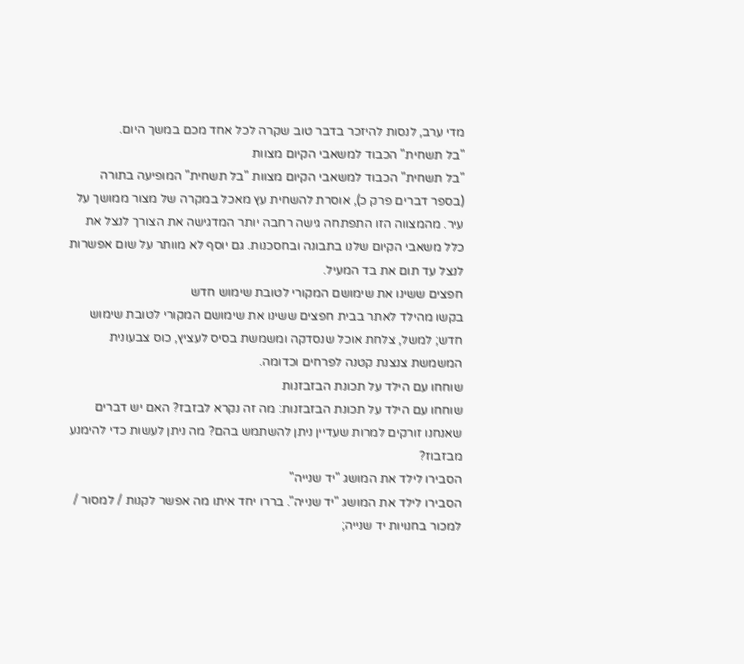מדי ערב, לנסות להיזכר בדבר טוב שקרה לכל אחד מכם במשך היום.
"בל תשחית" הכבוד למשאבי הקיום מצוות
"בל תשחית" הכבוד למשאבי הקיום מצוות "בל תשחית" המופיעה בתורה (בספר דברים פרק כ), אוסרת להשחית עץ מאכל במקרה של מצור ממושך על עיר. מהמצווה הזו התפתחה גישה רחבה יותר המדגישה את הצורך לנצל את כלל משאבי הקיום שלנו בתבונה ובחסכנות. גם יוסף לא מוותר על שום אפשרות לנצל עד תום את בד המעיל.
חפצים ששינו את שימושם המקורי לטובת שימוש חדש
בקשו מהילד לאתר בבית חפצים ששינו את שימושם המקורי לטובת שימוש חדש; למשל, צלחת אוכל שנסדקה ומשמשת בסיס לעציץ, כוס צבעונית המשמשת צנצנת קטנה לפרחים וכדומה.
שוחחו עם הילד על תכונת הבזבזנות
שוחחו עם הילד על תכונת הבזבזנות: מה זה נקרא לבזבז? האם יש דברים שאנחנו זורקים למרות שעדיין ניתן להשתמש בהם? מה ניתן לעשות כדי להימנע מבזבוז?
הסבירו לילד את המושג "יד שנייה"
הסבירו לילד את המושג "יד שנייה". בררו יחד איתו מה אפשר לקנות / למסור / למכור בחנויות יד שנייה;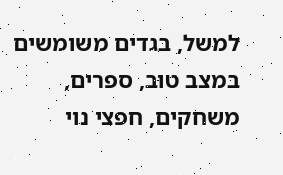למשל, בגדים משומשים במצב טוב, ספרים, משחקים, חפצי נוי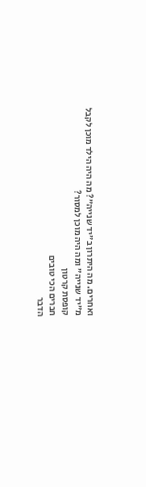ואחרים. מה היתרון ב"יד שנייה"? מה היה הילד מוכן לקבל מ"יד שנייה" ומה היה מוכן למסור?
קופסת קרטון
חברים הכי טובים
הדבר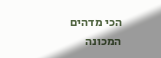הכי מדהים
המכונה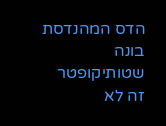הדס המהנדסת בונה שטותיקופטר
זה לא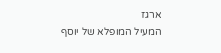ארגז
המעיל המופלא של יוסף